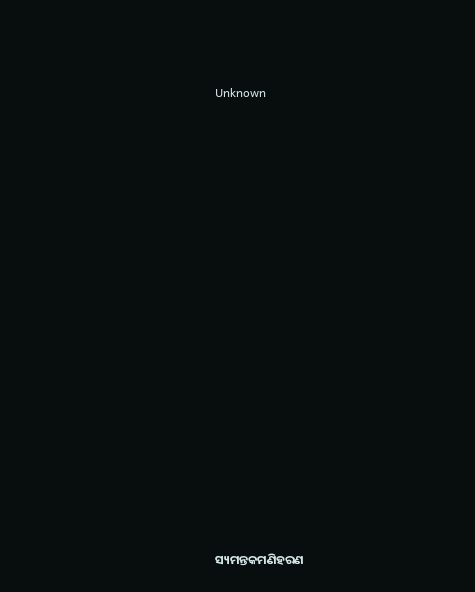Unknown



















ସ୍ୟମନ୍ତକମଣିହରଣ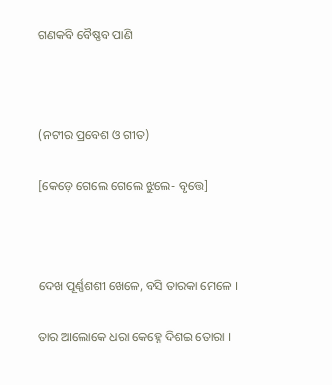ଗଣକବି ବୈଷ୍ଣବ ପାଣି



(ନଟୀର ପ୍ରବେଶ ଓ ଗୀତ)

[କେଡ଼େ ଗେଲେ ଗେଲେ ଝୁଲେ- ବୃତ୍ତେ]



ଦେଖ ପୂର୍ଣ୍ଣଶଶୀ ଖେଳେ, ବସି ତାରକା ମେଳେ ।

ତାର ଆଲୋକେ ଧରା କେହ୍ନେ ଦିଶଇ ତୋରା ।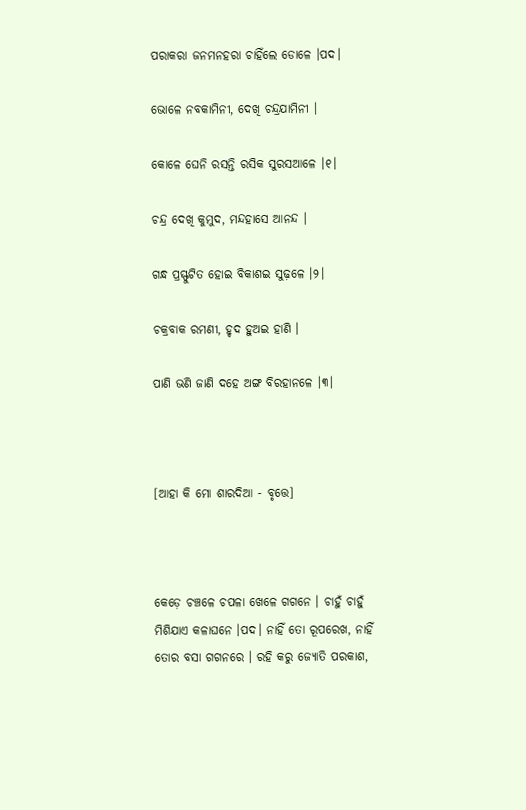ପରାକରା ଜନମନହରା ଚାହିଁଲେ ଡୋଳେ ।ପଦ।

ଭୋଳେ ନବକାମିନୀ, ଦେଖି ଚନ୍ଦ୍ରଯାମିନୀ ।

କୋଳେ ଘେନି ରସନ୍ତି ରସିକ ସୁରସଆଳେ ।୧।

ଚନ୍ଦ୍ର ଦେଖି କୁମୁଦ, ମନ୍ଦହାସେ ଆନନ୍ଦ ।

ଗନ୍ଧ ପ୍ରସ୍ଫୁଟିତ ହୋଇ ବିକାଶଇ ସୁଢ଼ଳେ ।୨।

ଚକ୍ରବାକ ରମଣୀ, ହୃଦ ହୁଅଇ ହାଣି ।

ପାଣି ଭଣି ଜାଣି ଦହେ ଅଙ୍ଗ ବିରହାନଳେ ।୩।



[ଆହା କି ମୋ ଶାରଦିଆ - ବୃତ୍ତେ]



କେଡ଼େ ଚଞ୍ଚଳେ ଚପଳା ଖେଳେ ଗଗନେ । ଚାହୁଁ ଚାହୁଁ ମିଶିଯାଏ କଳାଘନେ ।ପଦ। ନାହିଁ ତୋ ରୂପରେଖ, ନାହିଁ ତୋର ବସା ଗଗନରେ । ରହି କରୁ ଜ୍ୟୋତି ପରକାଶ,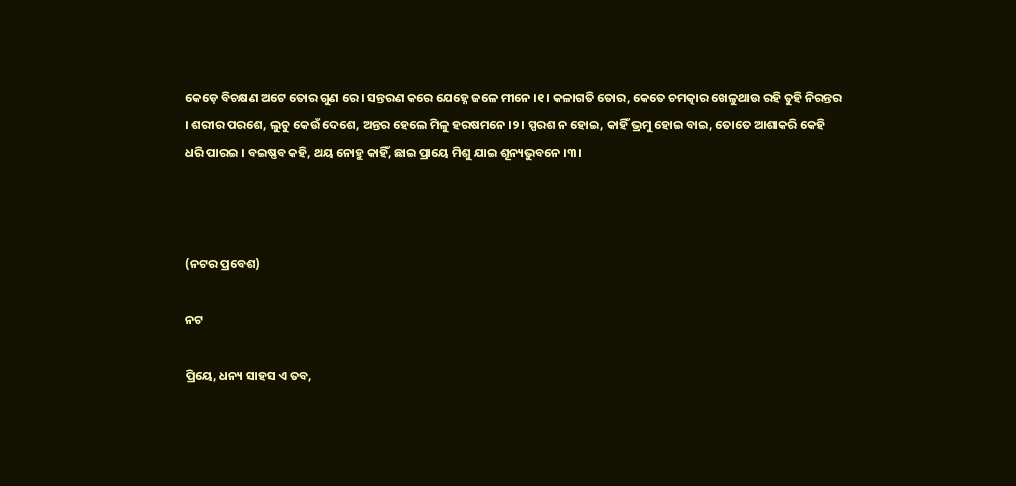କେଡ଼େ ବିଚକ୍ଷଣ ଅଟେ ତୋର ଗୁଣ ରେ । ସନ୍ତରଣ କରେ ଯେହ୍ନେ ଜଳେ ମୀନେ ।୧। କଳାଗତି ତୋର, କେତେ ଚମତ୍କାର ଖେଳୁଥାଉ ରହି ତୁହି ନିରନ୍ତର । ଶରୀର ପରଶେ, ଲୁଚୁ କେଉଁ ଦେଶେ, ଅନ୍ତର ହେଲେ ମିଳୁ ହରଷମନେ ।୨। ସ୍ପରଶ ନ ହୋଇ, କାହିଁ ଭ୍ରମୁ ହୋଇ ବାଇ, ତୋତେ ଆଶାକରି କେହି ଧରି ପାରଇ । ବଇଷ୍ଣବ କହି, ଥୟ ନୋହୁ କାହିଁ, ଛାଇ ପ୍ରାୟେ ମିଶୁ ଯାଇ ଶୂନ୍ୟଭୁବନେ ।୩।



(ନଟର ପ୍ରବେଶ)

ନଟ

ପ୍ରିୟେ, ଧନ୍ୟ ସାହସ ଏ ତବ,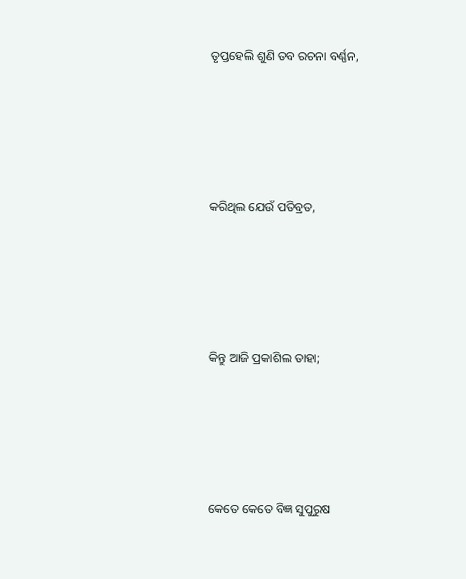ତୃପ୍ତହେଲି ଶୁଣି ତବ ରଚନା ବର୍ଣ୍ଣନ,





କରିଥିଲ ଯେଉଁ ପତିବ୍ରତ,





କିନ୍ତୁ ଆଜି ପ୍ରକାଶିଲ ତାହା;





କେତେ କେତେ ବିଜ୍ଞ ସୁପୁରୁଷ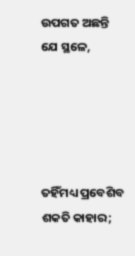ଉପଗତ ଅଛନ୍ତି ଯେ ସ୍ଥଳେ,





ତହିଁମଧ୍ୟ ପ୍ରବେଶିବ ଶକତି କାହାର;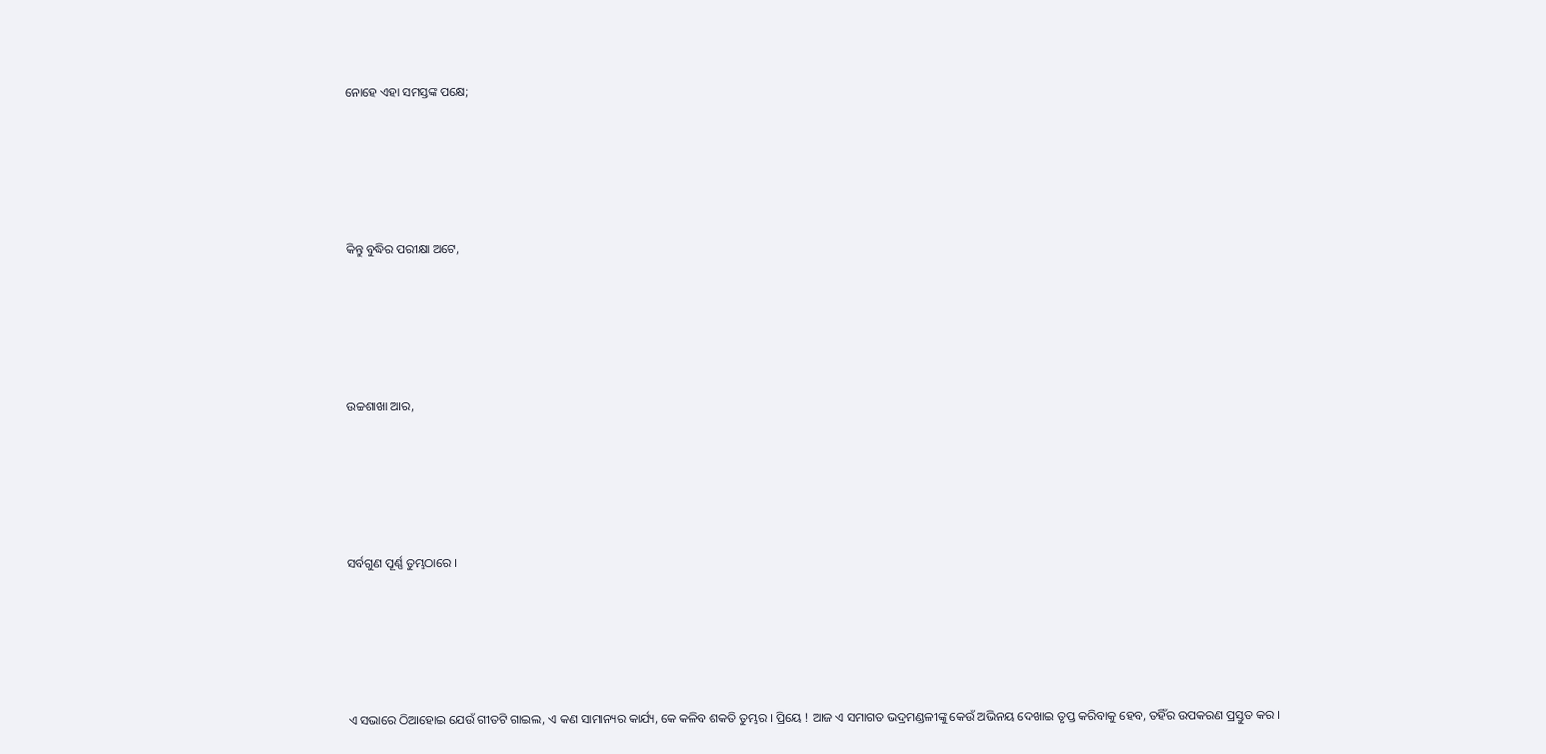ନୋହେ ଏହା ସମସ୍ତଙ୍କ ପକ୍ଷେ;





କିନ୍ତୁ ବୁଦ୍ଧିର ପରୀକ୍ଷା ଅଟେ,





ଉଚ୍ଚଶାଖା ଆର,





ସର୍ବଗୁଣ ପୂର୍ଣ୍ଣ ତୁମ୍ଭଠାରେ ।





ଏ ସଭାରେ ଠିଆହୋଇ ଯେଉଁ ଗୀତଟି ଗାଇଲ, ଏ କଣ ସାମାନ୍ୟର କାର୍ଯ୍ୟ, କେ କଳିବ ଶକତି ତୁମ୍ଭର । ପ୍ରିୟେ ! ଆଜ ଏ ସମାଗତ ଭଦ୍ରମଣ୍ଡଳୀଙ୍କୁ କେଉଁ ଅଭିନୟ ଦେଖାଇ ତୃପ୍ତ କରିବାକୁ ହେବ, ତହିଁର ଉପକରଣ ପ୍ରସ୍ତୁତ କର ।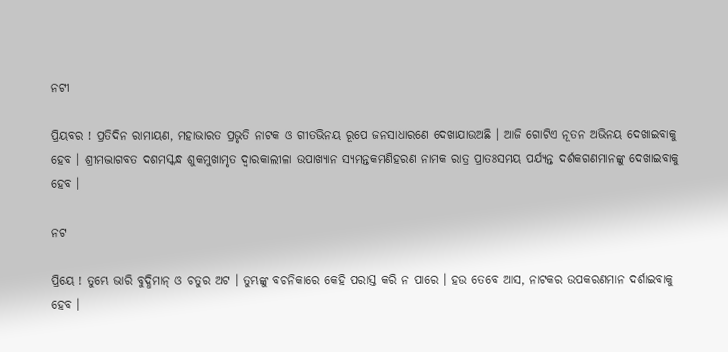ନଟୀ

ପ୍ରିୟବର ! ପ୍ରତିଦିନ ରାମାୟଣ, ମହାଭାରତ ପ୍ରଭୃତି ନାଟକ ଓ ଗୀତଭିନୟ ରୂପେ ଜନସାଧାରଣେ ଦେଖାଯାଉଅଛି । ଆଜି ଗୋଟିଏ ନୂତନ ଅଭିନୟ ଦେଖାଇବାକୁ ହେବ । ଶ୍ରୀମଦ୍ଭାଗବତ ଦଶମସ୍କନ୍ଧ ଶୁକମୁଖାମୃତ ଦ୍ୱାରକାଲୀଳା ଉପାଖ୍ୟାନ ସ୍ୟମନ୍ତକମଣିହରଣ ନାମକ ରାତ୍ର ପ୍ରାତଃସମୟ ପର୍ଯ୍ୟନ୍ତ ଦର୍ଶକଗଣମାନଙ୍କୁ ଦେଖାଇବାକୁ ହେବ ।

ନଟ

ପ୍ରିୟେ ! ତୁମ୍ଭେ ଭାରି ବୁଦ୍ଧିମାନ୍‌ ଓ ଚତୁର ଅଟ । ତୁମ୍ଭଙ୍କୁ ବଚନିକାରେ କେହି ପରାସ୍ତ କରି ନ ପାରେ । ହଉ ତେବେ ଆସ, ନାଟକର ଉପକରଣମାନ ଦର୍ଶାଇବାକୁ ହେବ ।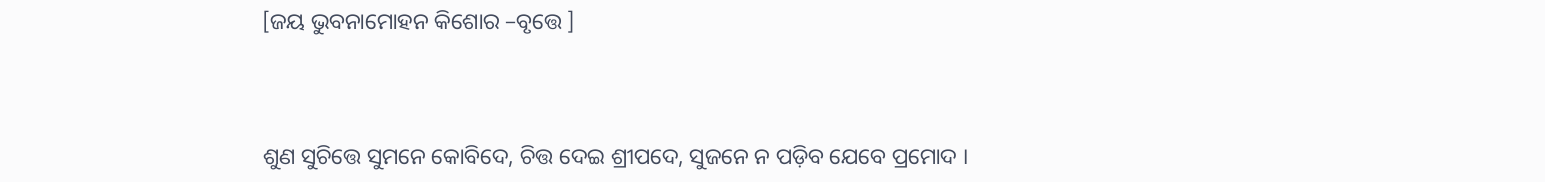[ଜୟ ଭୁବନାମୋହନ କିଶୋର –ବୃତ୍ତେ ]



ଶୁଣ ସୁଚିତ୍ତେ ସୁମନେ କୋବିଦେ, ଚିତ୍ତ ଦେଇ ଶ୍ରୀପଦେ, ସୁଜନେ ନ ପଡ଼ିବ ଯେବେ ପ୍ରମୋଦ ।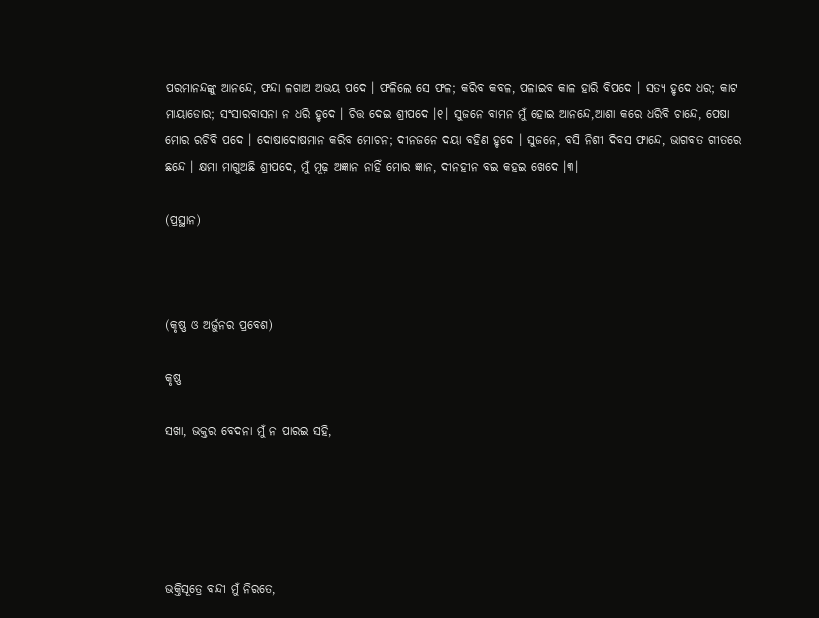ପରମାନନ୍ଦଙ୍କୁ ଆନନ୍ଦେ, ଫନ୍ଦା ଳଗାଅ ଅଭୟ ପଦେ । ଫଳିଲେ ସେ ଫଳ; କରିବ କବଳ, ପଳାଇବ କାଳ ହାରି ବିପଦେ । ସତ୍ୟ ହୃଦେ ଧର; କାଟ ମାୟାଡୋର; ସଂସାରବାସନା ନ ଧରି ହୃଦେ । ଚିତ୍ତ ଦେଇ ଶ୍ରୀପଦେ ।୧। ସୁଜନେ ବାମନ ମୁଁ ହୋଇ ଆନନ୍ଦେ,ଆଶା କରେ ଧରିବି ଚାନ୍ଦେ, ପେଷା ମୋର ରଚିବି ପଦେ । ଦୋଷାଦୋଷମାନ କରିବ ମୋଚନ; ଦୀନଜନେ ଦୟା ବହିଣ ହୃଦେ । ସୁଜନେ, ବସି ନିଶୀ ଦିବସ ଫାନ୍ଦେ, ଭାଗବତ ଗୀତରେ ଛନ୍ଦେ । କ୍ଷମା ମାଗୁଅଛି ଶ୍ରୀପଦେ, ମୁଁ ମୂଢ଼ ଅଜ୍ଞାନ ନାହିଁ ମୋର ଜ୍ଞାନ, ଦୀନହୀନ ବଇ କହଇ ଖେଦେ ।୩।

(ପ୍ରସ୍ଥାନ)



(କୃଷ୍ଣ ଓ ଅର୍ଜୁନର ପ୍ରବେଶ)

କୃଷ୍ଣ

ସଖା, ଭକ୍ତର ବେଦନା ମୁଁ ନ ପାରଇ ସହି,





ଭକ୍ତିସୂତ୍ରେ ବନ୍ଦୀ ମୁଁ ନିରତେ,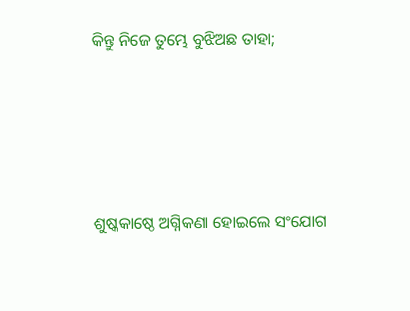କିନ୍ତୁ ନିଜେ ତୁମ୍ଭେ ବୁଝିଅଛ ତାହା;





ଶୁଷ୍କକାଷ୍ଠେ ଅଗ୍ନିକଣା ହୋଇଲେ ସଂଯୋଗ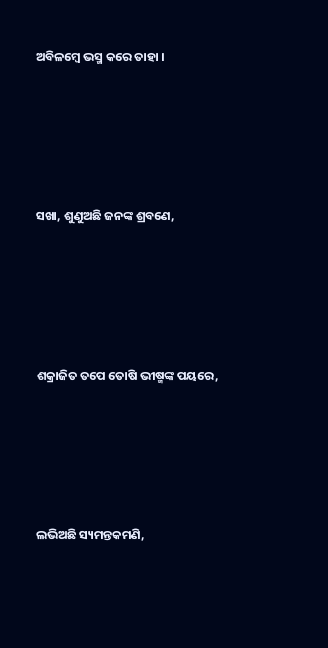ଅବିଳମ୍ବେ ଭସ୍ମ କରେ ତାହା ।





ସଖା, ଶୁଣୁଅଛି ଜନଙ୍କ ଶ୍ରବଣେ,





ଶକ୍ରାଜିତ ତପେ ତୋଷି ଭୀଷ୍ମଙ୍କ ପୟରେ,





ଲଭିଅଛି ସ୍ୟମନ୍ତକମଣି,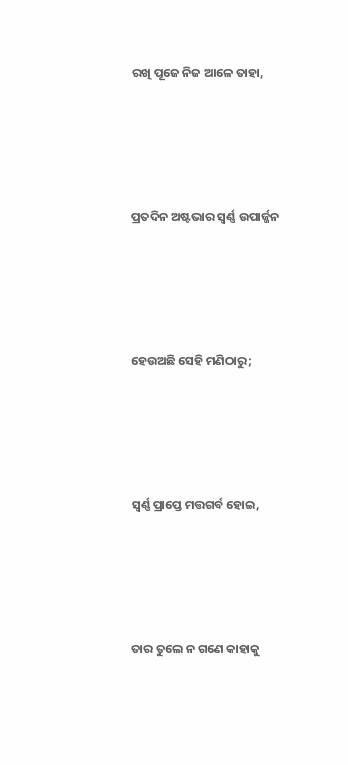ରଖି ପୂଜେ ନିଜ ଆଳେ ତାହା,





ପ୍ରତଦିନ ଅଷ୍ଟଭାର ସ୍ୱର୍ଣ୍ଣ ଉପାର୍ଜ୍ଜନ





ହେଉଅଛି ସେହି ମଣିଠାରୁ;





ସ୍ୱର୍ଣ୍ଣ ପ୍ରାପ୍ତେ ମତ୍ତଗର୍ବ ହୋଇ,





ତାର ତୁଲେ ନ ଗଣେ କାହାକୁ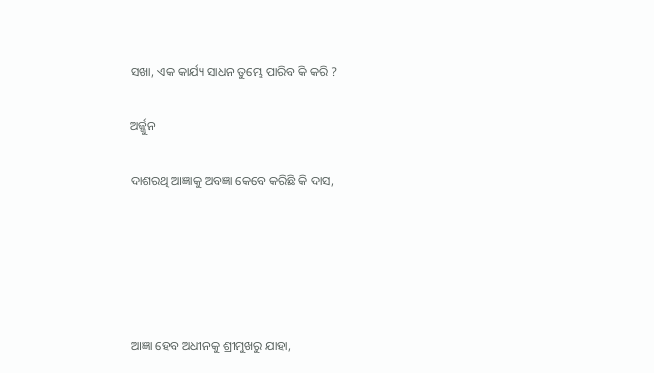ସଖା, ଏକ କାର୍ଯ୍ୟ ସାଧନ ତୁମ୍ଭେ ପାରିବ କି କରି ?

ଅର୍ଜ୍ଜୁନ

ଦାଶରଥି ଆଜ୍ଞାକୁ ଅବଜ୍ଞା କେବେ କରିଛି କି ଦାସ,





ଆଜ୍ଞା ହେବ ଅଧୀନକୁ ଶ୍ରୀମୁଖରୁ ଯାହା,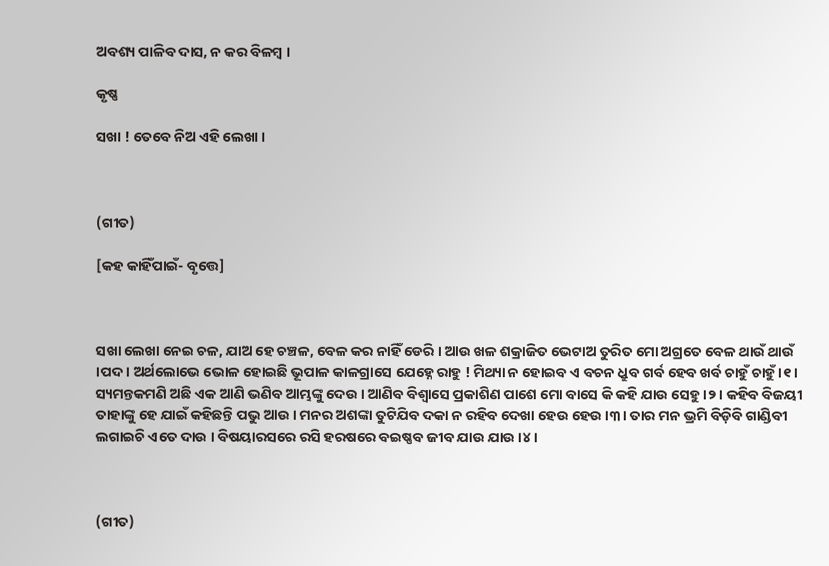ଅବଶ୍ୟ ପାଳିବ ଦାସ, ନ କର ବିଳମ୍ବ ।

କୃଷ୍ଣ

ସଖା ! ତେବେ ନିଅ ଏହି ଲେଖା ।



(ଗୀତ)

[କହ କାହିଁପାଇଁ- ବୃତ୍ତେ]



ସଖା ଲେଖା ନେଇ ଚଳ, ଯାଅ ହେ ଚଞ୍ଚଳ, ବେଳ କର ନାହିଁ ଡେରି । ଆଉ ଖଳ ଶକ୍ରାଜିତ ଭେଟାଅ ତୁରିତ ମୋ ଅଗ୍ରତେ ବେଳ ଥାଉଁ ଥାଉଁ ।ପଦ। ଅର୍ଥଲୋଭେ ଭୋଳ ହୋଇଛି ଭୂପାଳ କାଳଗ୍ରାସେ ଯେହ୍ନେ ରାହୁ ! ମିଥ୍ୟା ନ ହୋଇବ ଏ ବଚନ ଧ୍ରୁବ ଗର୍ବ ହେବ ଖର୍ବ ଚାହୁଁ ଚାହୁଁ ।୧। ସ୍ୟମନ୍ତକମଣି ଅଛି ଏକ ଆଣି ଭଣିବ ଆମ୍ଭଙ୍କୁ ଦେଉ । ଆଣିବ ବିଶ୍ୱାସେ ପ୍ରକାଶିଣ ପାଶେ ମୋ ବାସେ କି କହି ଯାଉ ସେହୁ ।୨। କହିବ ବିଜୟୀ ତାହାଙ୍କୁ ହେ ଯାଇଁ କହିଛନ୍ତି ପଭୁ ଆଉ । ମନର ଅଶଙ୍କା ତୁଟିଯିବ ଦକା ନ ରହିବ ଦେଖା ହେଉ ହେଉ ।୩। ତାର ମନ ଭ୍ରମି ବିଡ଼ିବି ଗାଣ୍ଡିବୀ ଲଗାଇଚି ଏତେ ଦାଉ । ବିଷୟାରସରେ ରସି ହରଷରେ ବଇଷ୍ଣବ ଜୀବ ଯାଉ ଯାଉ ।୪।



(ଗୀତ)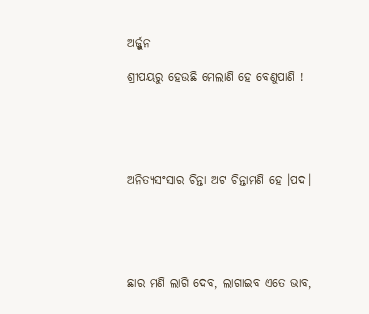ଅର୍ଜ୍ଜୁନ

ଶ୍ରୀପୟରୁ ହେଉଛି ମେଲାଣି ହେ ବେଣୁପାଣି !





ଅନିତ୍ୟସଂସାର ଚିନ୍ତା ଅଟ ଚିନ୍ତାମଣି ହେ ।ପଦ।





ଛାର ମଣି ଲାଗି ଦେବ, ଲାଗାଇବ ଏତେ ଭାବ,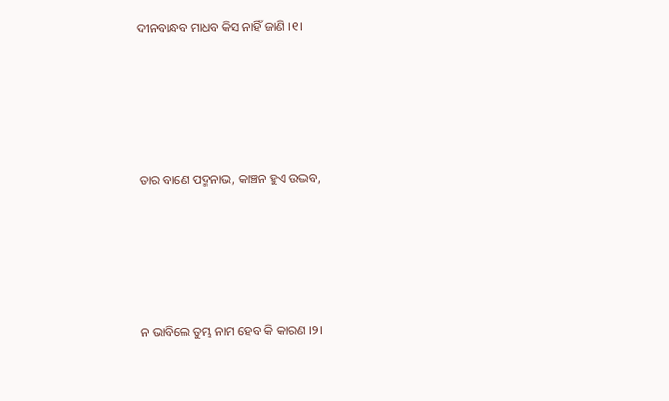ଦୀନବାନ୍ଧବ ମାଧବ କିସ ନାହିଁ ଜାଣି ।୧।





ତାର ବାଣେ ପଦ୍ମନାଭ, କାଞ୍ଚନ ହୁଏ ଉଦ୍ଭବ,





ନ ଭାବିଲେ ତୁମ୍ଭ ନାମ ହେବ କି କାରଣ ।୨।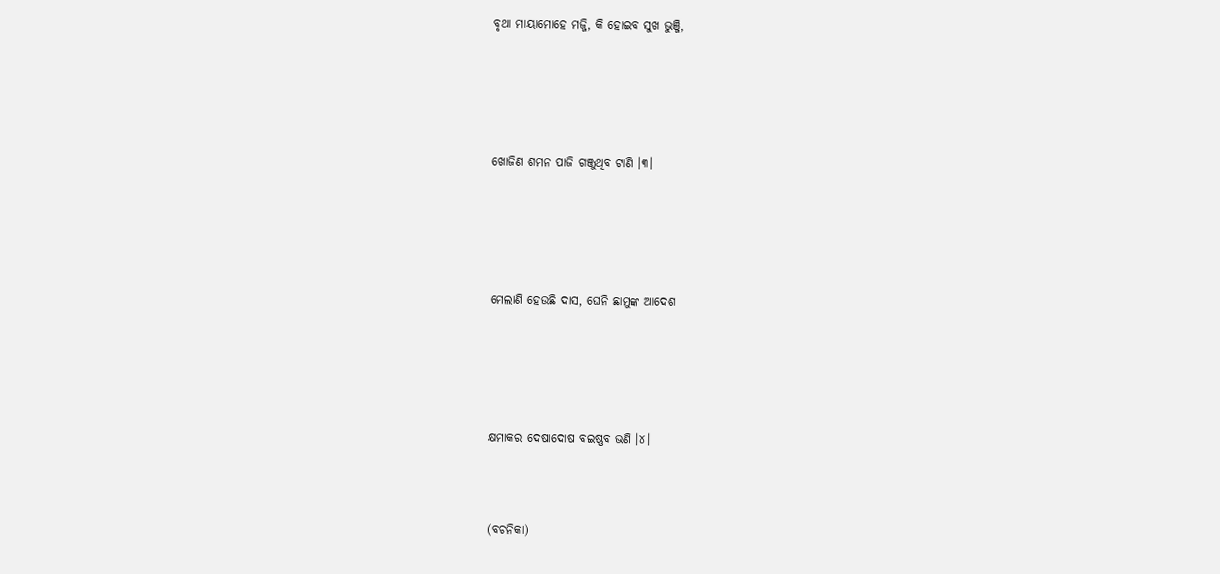ବୃଥା ମାୟାମୋହେ ମଜ୍ଜି, କି ହୋଇବ ସୁଖ ଭୁଞ୍ଜି,





ଖୋଜିଣ ଶମନ ପାଜି ଗଞ୍ଜୁଥିବ ଟାଣି ।୩।





ମେଲାଣି ହେଉଛି ଦାସ, ଘେନି ଛାମୁଙ୍କ ଆଦେଶ





କ୍ଷମାକର ଦେଷାଦୋଷ ବଇଷ୍ଣବ ଭଣି ।୪।



(ବଚନିକା)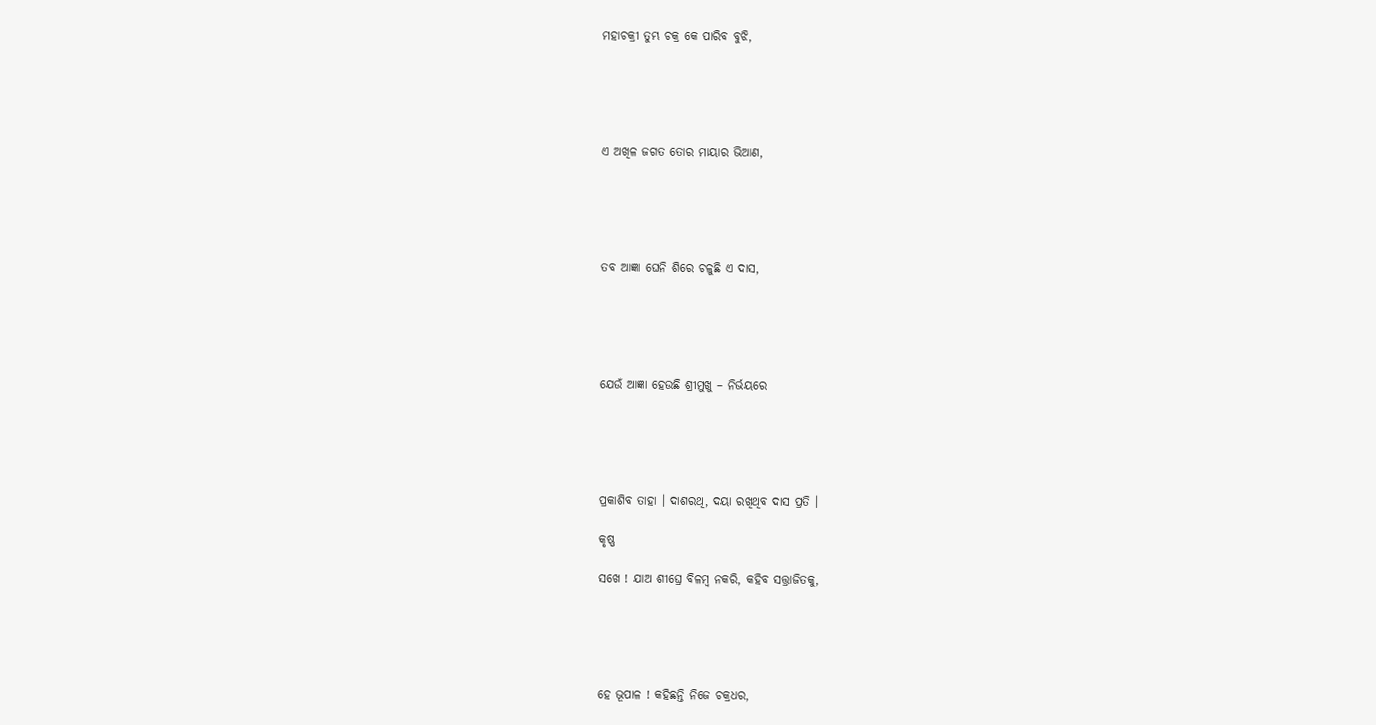ମହାଚକ୍ରୀ ତୁମ୍ଭ ଚକ୍ର କେ ପାରିବ ବୁଝି,





ଏ ଅଖିଳ ଜଗତ ତୋର ମାୟାର ଭିଆଣ,





ତବ ଆଜ୍ଞା ଘେନି ଶିରେ ଚଳୁଛି ଏ ଦାସ,





ଯେଉଁ ଆଜ୍ଞା ହେଉଛି ଶ୍ରୀମୁଖୁ – ନିର୍ଭୟରେ





ପ୍ରକାଶିବ ତାହା । ଦାଶରଥି, ଦୟା ରଖିଥିବ ଦାସ ପ୍ରତି ।

କୃଷ୍ଣ

ସଖେ ! ଯାଅ ଶୀଘ୍ରେ ବିଳମ୍ବ ନକରି, କହିବ ସତ୍ତ୍ରାଜିତକୁ,





ହେ ଭୂପାଳ ! କହିଛନ୍ତି ନିଜେ ଚକ୍ରଧର,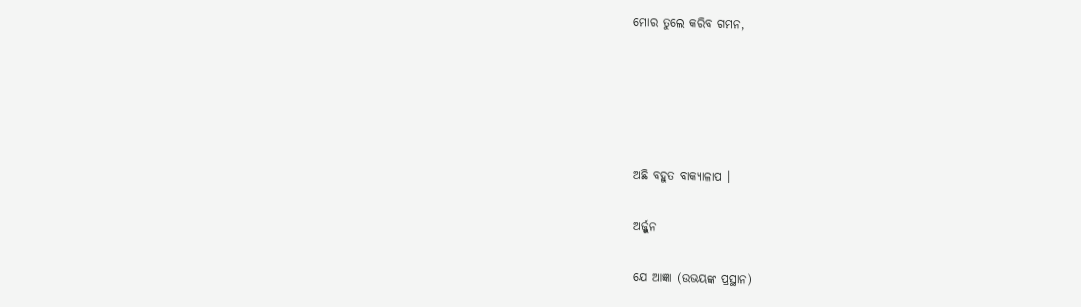ମୋର ତୁଲେ କରିବ ଗମନ,





ଅଛି ବହୁତ ବାକ୍ୟାଳାପ ।

ଅର୍ଜ୍ଜୁନ

ଯେ ଆଜ୍ଞା (ଉଭୟଙ୍କ ପ୍ରସ୍ଥାନ)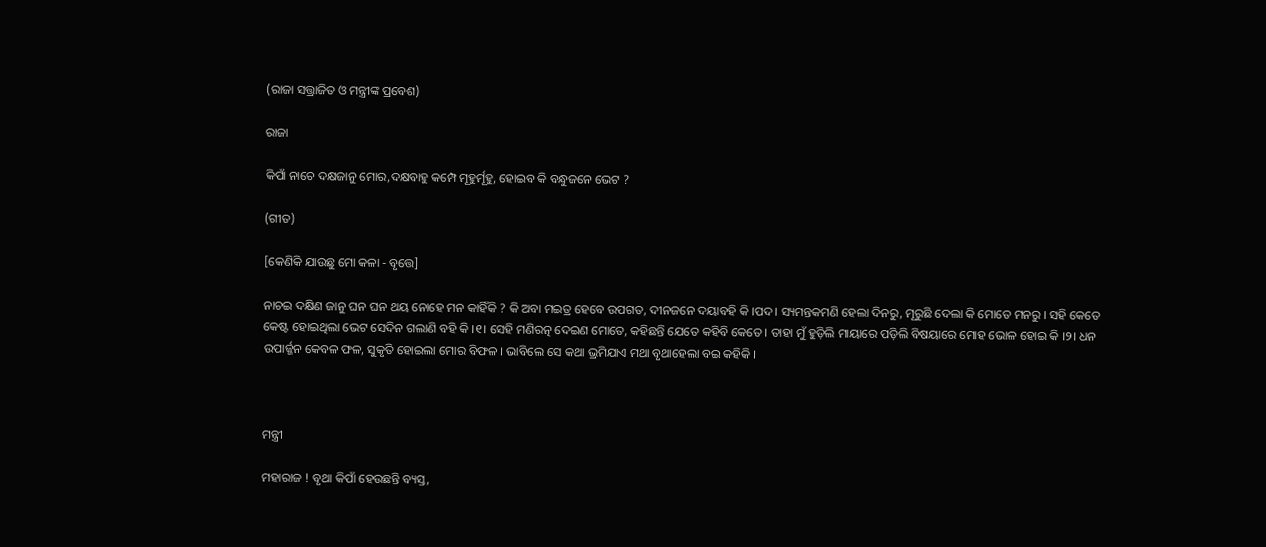(ରାଜା ସତ୍ତ୍ରାଜିତ ଓ ମନ୍ତ୍ରୀଙ୍କ ପ୍ରବେଶ)

ରାଜା

କିପାଁ ନାଚେ ଦକ୍ଷଜାନୁ ମୋର,ଦକ୍ଷବାହୁ କମ୍ପେ ମୂହୁର୍ମୂହୁ, ହୋଇବ କି ବନ୍ଧୁଜନେ ଭେଟ ?

(ଗୀତ)

[କେଣିକି ଯାଉଛୁ ମୋ କଳା - ବୃତ୍ତେ]

ନାଚଇ ଦକ୍ଷିଣ ଜାନୁ ଘନ ଘନ ଥୟ ନୋହେ ମନ କାହିଁକି ? କି ଅବା ମଇତ୍ର ହେବେ ଉପଗତ, ଦୀନଜନେ ଦୟାବହି କି ।ପଦ। ସ୍ୟମନ୍ତକମଣି ହେଲା ଦିନରୁ, ମୂରୁଛି ଦେଲା କି ମୋତେ ମନରୁ । ସହି କେତେ କେଷ୍ଟ ହୋଇଥିଲା ଭେଟ ସେଦିନ ଗଲାଣି ବହି କି ।୧। ସେହି ମଣିରତ୍ନ ଦେଇଣ ମୋତେ, କହିଛନ୍ତି ଯେତେ କହିବି କେତେ । ତାହା ମୁଁ ହୁଡ଼ିଲି ମାୟାରେ ପଡ଼ିଲି ବିଷୟାରେ ମୋହ ଭୋଳ ହୋଇ କି ।୨। ଧନ ଉପାର୍ଜ୍ଜନ କେବଳ ଫଳ, ସୁକୃତି ହୋଇଲା ମୋର ବିଫଳ । ଭାବିଲେ ସେ କଥା ଭ୍ରମିଯାଏ ମଥା ବୃଥାହେଲା ବଇ କହିକି ।



ମନ୍ତ୍ରୀ

ମହାରାଜ ! ବୃଥା କିପାଁ ହେଉଛନ୍ତି ବ୍ୟସ୍ତ,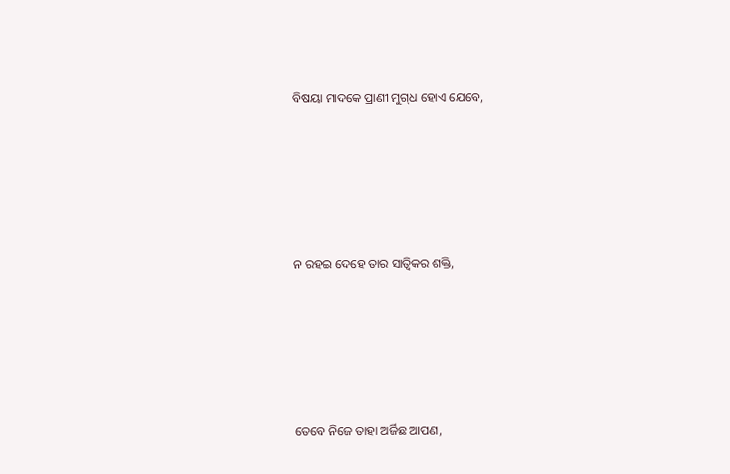ବିଷୟା ମାଦକେ ପ୍ରାଣୀ ମୁଗ୍‍ଧ ହୋଏ ଯେବେ,





ନ ରହଇ ଦେହେ ତାର ସାତ୍ୱିକର ଶକ୍ତି,





ତେବେ ନିଜେ ତାହା ଅର୍ଜିଛ ଆପଣ,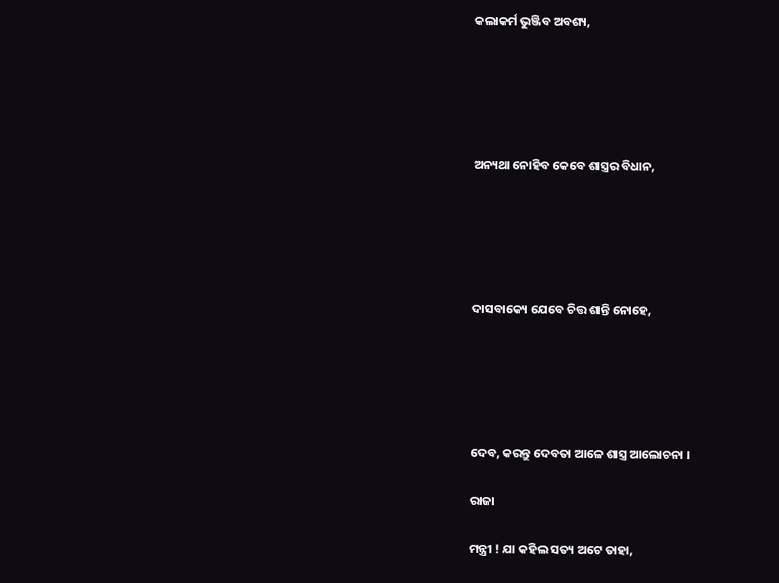କଲାକର୍ମ ଭୁଞ୍ଜିବ ଅବଶ୍ୟ,





ଅନ୍ୟଥା ନୋହିବ କେବେ ଶାସ୍ତ୍ରର ବିଧାନ,





ଦାସବାକ୍ୟେ ଯେବେ ଚିତ୍ତ ଶାନ୍ତି ନୋହେ,





ଦେବ, କରନ୍ତୁ ଦେବତା ଆଳେ ଶାସ୍ତ୍ର ଆଲୋଚନା ।

ରାଜା

ମନ୍ତ୍ରୀ ! ଯା କହିଲ ସତ୍ୟ ଅଟେ ତାହା,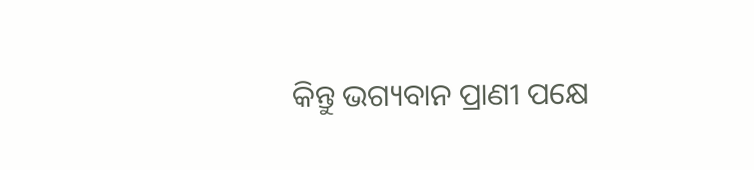କିନ୍ତୁ ଭଗ୍ୟବାନ ପ୍ରାଣୀ ପକ୍ଷେ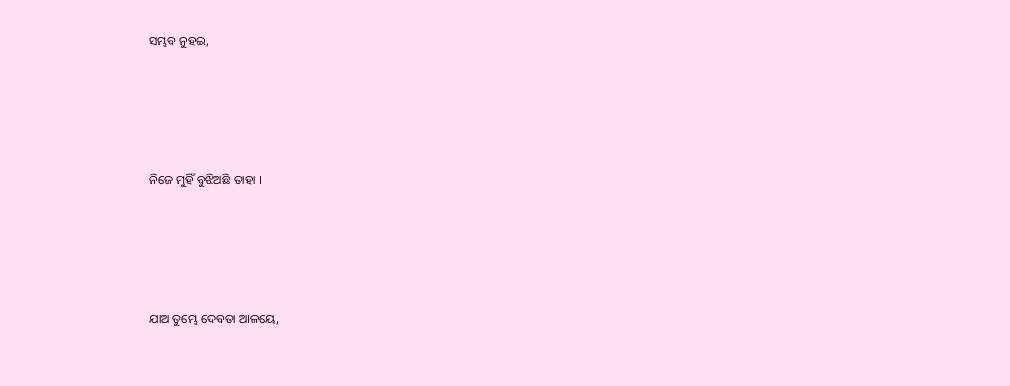ସମ୍ଭବ ନୁହଇ,





ନିଜେ ମୁହିଁ ବୁଝିଅଛି ତାହା ।





ଯାଅ ତୁମ୍ଭେ ଦେବତା ଆଳୟେ,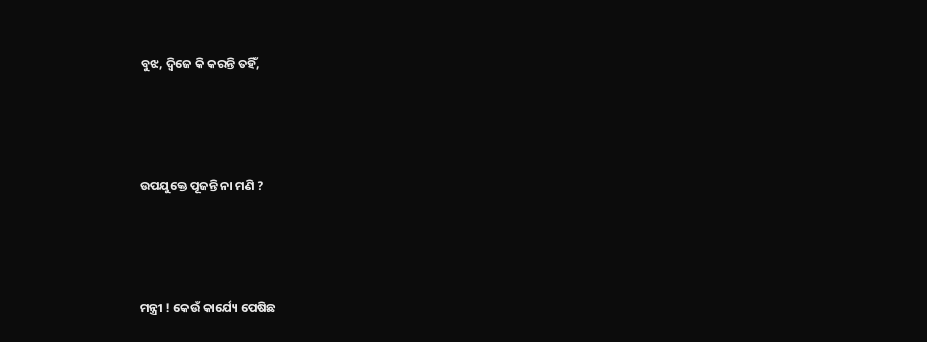ବୁଝ, ଦ୍ୱିଜେ କି କରନ୍ତି ତହିଁ,





ଉପଯୁକ୍ତେ ପୂଜନ୍ତି ନା ମଣି ?





ମନ୍ତ୍ରୀ ! କେଉଁ କାର୍ଯ୍ୟେ ପେଷିଛ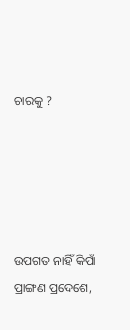ଚାରକୁ ?





ଉପଗତ ନାହିଁ କିପାଁ ପ୍ରାଙ୍ଗଣ ପ୍ରଦେଶେ,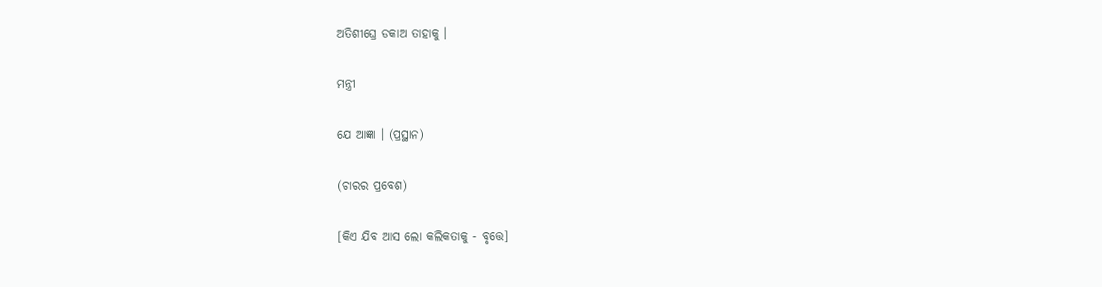ଅତିଶୀଘ୍ରେ ଡକାଅ ତାହାକୁ ।

ମନ୍ତ୍ରୀ

ଯେ ଆଜ୍ଞା । (ପ୍ରସ୍ଥାନ)

(ଚାରର ପ୍ରବେଶ)

[କିଏ ଯିବ ଆସ ଲୋ କଲିକତାକୁ - ବୃତ୍ତେ]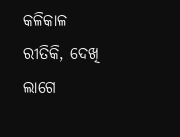କଳିକାଳ ରୀତିକି, ଦେଖି ଲାଗେ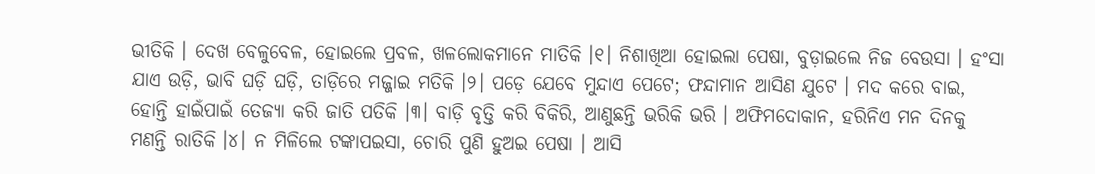ଭୀତିକି । ଦେଖ ବେଳୁବେଳ, ହୋଇଲେ ପ୍ରବଳ, ଖଳଲୋକମାନେ ମାତିକି ।୧। ନିଶାଖିଆ ହୋଇଲା ପେଷା, ବୁଡ଼ାଇଲେ ନିଜ ବେଉସା । ହଂସା ଯାଏ ଉଡ଼ି, ଭାବି ଘଡ଼ି ଘଡ଼ି, ତାଡ଼ିରେ ମଜ୍ଜାଇ ମତିକି ।୨। ପଡ଼େ ଯେବେ ମୁନ୍ଦାଏ ପେଟେ; ଫନ୍ଦାମାନ ଆସିଣ ଯୁଟେ । ମଦ କରେ ବାଇ, ହୋନ୍ତି ହାଇଁପାଇଁ ତେଜ୍ୟା କରି ଜାତି ପତିକି ।୩। ବାଡ଼ି ବୃତ୍ତି କରି ବିକିରି, ଆଣୁଛନ୍ତି ଭରିକି ଭରି । ଅଫିମଦୋକାନ, ହରିନିଏ ମନ ଦିନକୁ ମଣନ୍ତି ରାତିକି ।୪। ନ ମିଳିଲେ ଟଙ୍କାପଇସା, ଚୋରି ପୁଣି ହୁଅଇ ପେଷା । ଆସି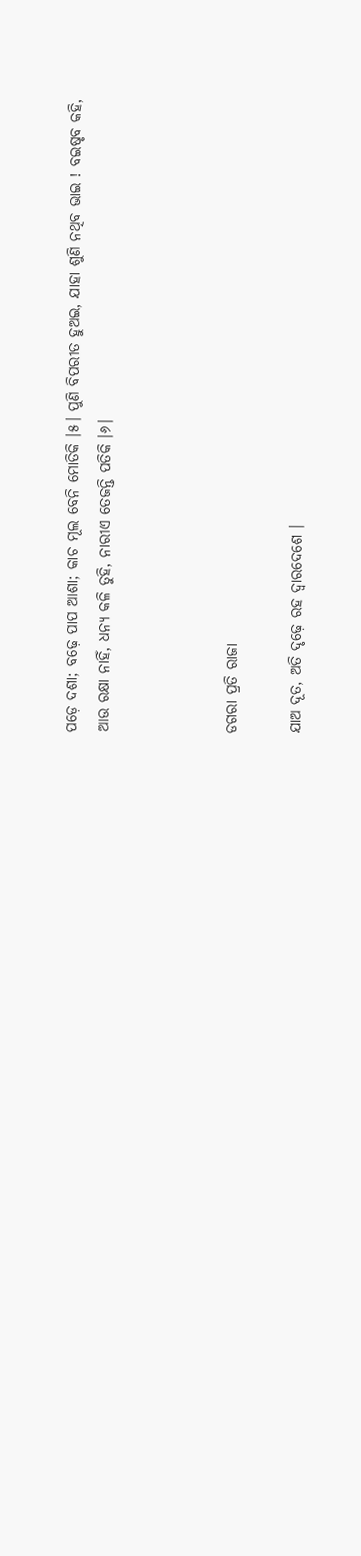ପଡ଼େ ଦଶା; ବଢ଼େ ପାପ ଆଶା; କାଚ ମୂଲ ବେନି ମୋତିକି ।୫। ପୁଣି ବିପରୀତ ହୁଅଇ, ଯାହା ଶୁଣି ନଥିବ ଭାଇ ! ବଇଷୃବ କହି, ଆଉ ରକ୍ଷା ନାହିଁ, ଧନ୍ୟ କଳି ତୁହି, ନାରୀଏ ତେଜନ୍ତି ପତିକି ।୬।



ଡଗରା ପ୍ରତି ରାଜା

ଯାଅ ଦୂତ, ଅତି ଦୃଢ଼େ ରହ ଦ୍ୱାରଦେଶେ ।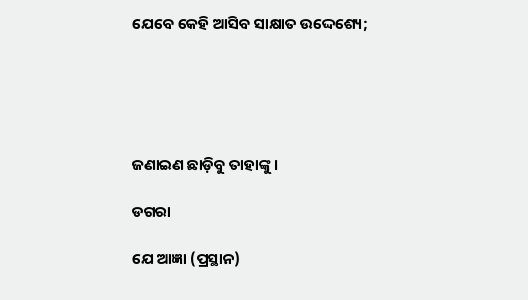ଯେବେ କେହି ଆସିବ ସାକ୍ଷାତ ଉଦ୍ଦେଶ୍ୟେ;





ଜଣାଇଣ ଛାଡ଼ିବୁ ତାହାଙ୍କୁ ।

ଡଗରା

ଯେ ଆଜ୍ଞା (ପ୍ରସ୍ଥାନ)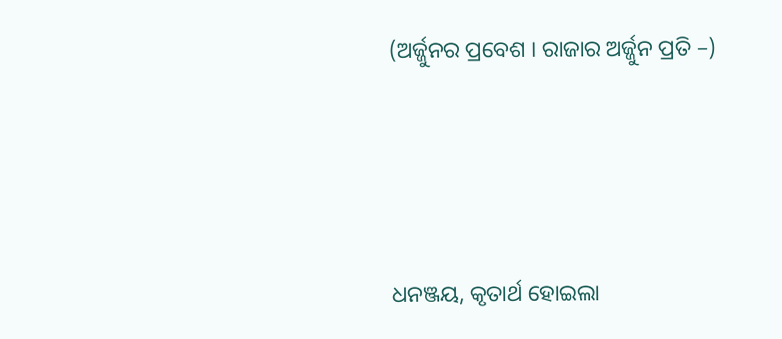(ଅର୍ଜ୍ଜୁନର ପ୍ରବେଶ । ରାଜାର ଅର୍ଜ୍ଜୁନ ପ୍ରତି –)





ଧନଞ୍ଜୟ, କୃତାର୍ଥ ହୋଇଲା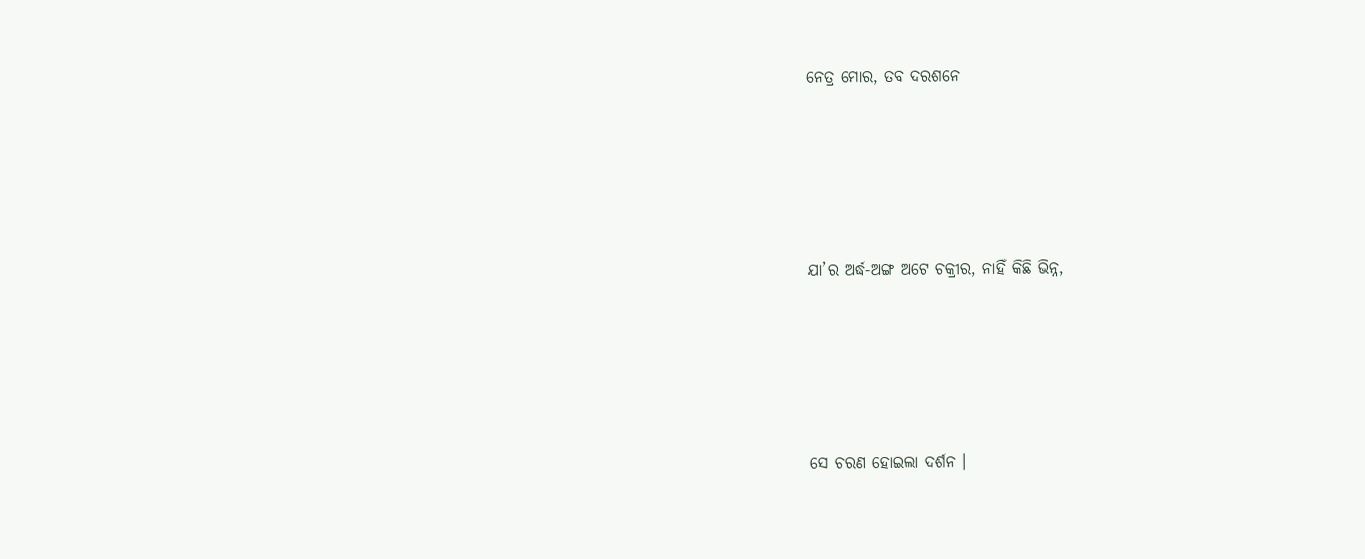ନେତ୍ର ମୋର, ତବ ଦରଶନେ





ଯା’ର ଅର୍ଦ୍ଧ-ଅଙ୍ଗ ଅଟେ ଚକ୍ରୀର, ନାହିଁ କିଛି ଭିନ୍ନ,





ସେ ଚରଣ ହୋଇଲା ଦର୍ଶନ ।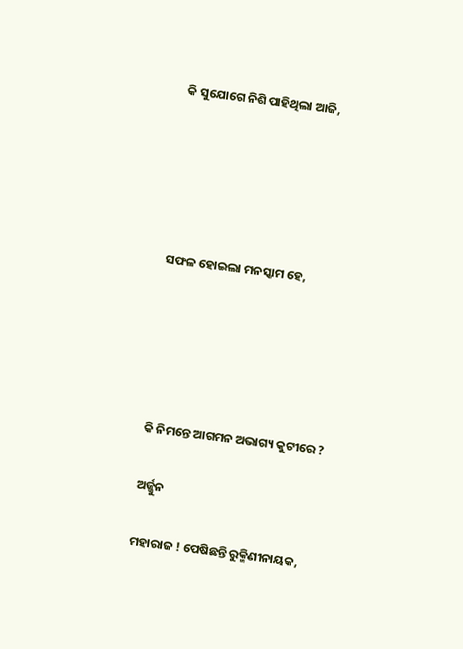କି ସୁଯୋଗେ ନିଶି ପାହିଥିଲା ଆଜି,





ସଫଳ ହୋଇଲା ମନସ୍କାମ ହେ,





କି ନିମନ୍ତେ ଆଗମନ ଅଭାଗ୍ୟ କୁଟୀରେ ?

ଅର୍ଜ୍ଜୁନ

ମହାରାଜ ! ପେଷିଛନ୍ତି ରୁକ୍ମିଣୀନାୟକ,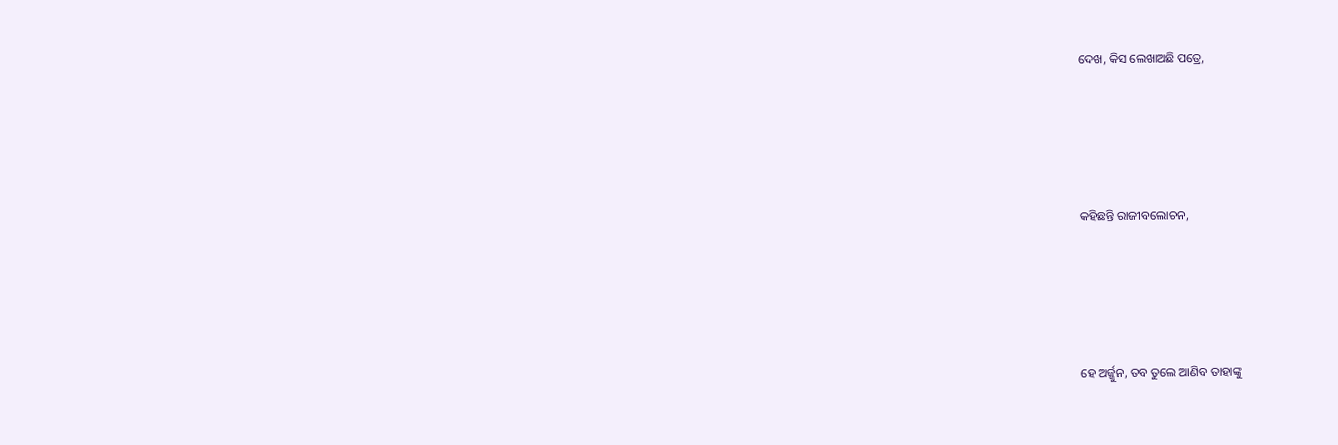ଦେଖ, କିସ ଲେଖାଅଛି ପତ୍ରେ,





କହିଛନ୍ତି ରାଜୀବଲୋଚନ,





ହେ ଅର୍ଜ୍ଜୁନ, ତବ ତୁଲେ ଆଣିବ ତାହାଙ୍କୁ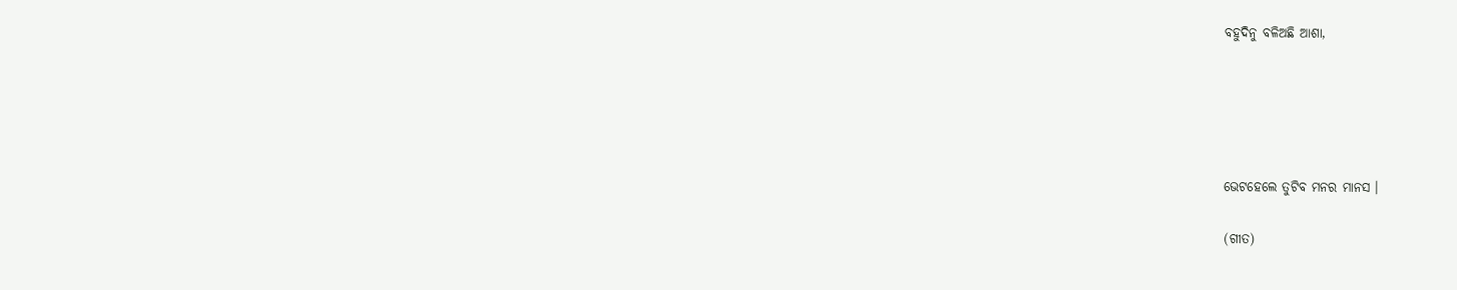ବହୁଦିନୁ ବଳିଅଛି ଆଶା,





ଭେଟହେଲେ ତୁଟିବ ମନର ମାନସ ।

(ଗୀତ)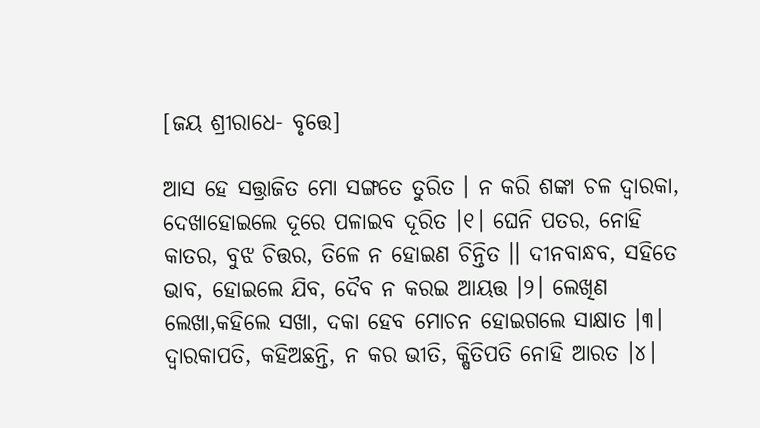[ଜୟ ଶ୍ରୀରାଧେ- ବୃତ୍ତେ]

ଆସ ହେ ସତ୍ତ୍ରାଜିତ ମୋ ସଙ୍ଗତେ ତୁରିତ । ନ କରି ଶଙ୍କା ଚଳ ଦ୍ୱାରକା, ଦେଖାହୋଇଲେ ଦୂରେ ପଳାଇବ ଦୂରିତ ।୧। ଘେନି ପତର, ନୋହି କାତର, ବୁଝ ଚିତ୍ତର, ତିଳେ ନ ହୋଇଣ ଚିନ୍ତିତ ।। ଦୀନବାନ୍ଧବ, ସହିତେ ଭାବ, ହୋଇଲେ ଯିବ, ଦୈବ ନ କରଇ ଆୟତ୍ତ ।୨। ଲେଖିଣ ଲେଖା,କହିଲେ ସଖା, ଦକା ହେବ ମୋଚନ ହୋଇଗଲେ ସାକ୍ଷାତ ।୩। ଦ୍ୱାରକାପତି, କହିଅଛନ୍ତି, ନ କର ଭୀତି, କ୍ଷିତିପତି ନୋହି ଆରତ ।୪।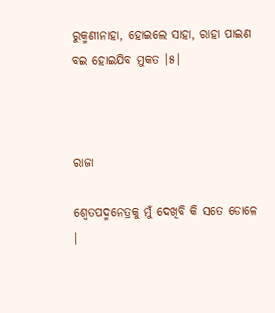ରୁକ୍ମଣୀନାହା, ହୋଇଲେ ସାହା, ରାହା ପାଇଣ ବଇ ହୋଇଯିବ ମୁକତ ।୫।



ରାଜା

ଶ୍ୱେତପଦ୍ମନେତ୍ରକୁ ମୁଁ ଦେଖିବି କି ସତେ ଡୋଳେ ।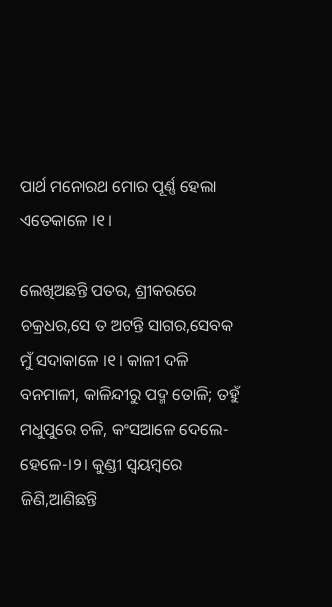ପାର୍ଥ ମନୋରଥ ମୋର ପୂର୍ଣ୍ଣ ହେଲା ଏତେକାଳେ ।୧।

ଲେଖିଅଛନ୍ତି ପତର, ଶ୍ରୀକରରେ ଚକ୍ରଧର,ସେ ତ ଅଟନ୍ତି ସାଗର,ସେବକ ମୁଁ ସଦାକାଳେ ।୧। କାଳୀ ଦଳି ବନମାଳୀ, କାଳିନ୍ଦୀରୁ ପଦ୍ମ ତୋଳି; ତହୁଁ ମଧୁପୁରେ ଚଳି, କଂସଆଳେ ଦେଲେ-ହେଳେ-।୨। କୁଣ୍ଡୀ ସ୍ୱୟମ୍ବରେ ଜିଣି,ଆଣିଛନ୍ତି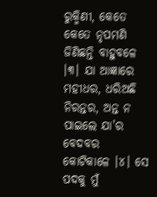ରୁକ୍ମିଣୀ, କେତେ କେତେ ନୃପମଣି ଜିଣିଛନ୍ତି ବାହୁବଳେ ।୩। ଯା ଆଜ୍ଞାରେ ମହୀଧର, ଧରିଅଛି ନିରନ୍ତର, ଅନ୍ତ ନ ପାଇଲେ ଯା’ର ବେଦବର କୋଟିକାଳେ ।୪। ସେ ପଦକୁ ମୁଁ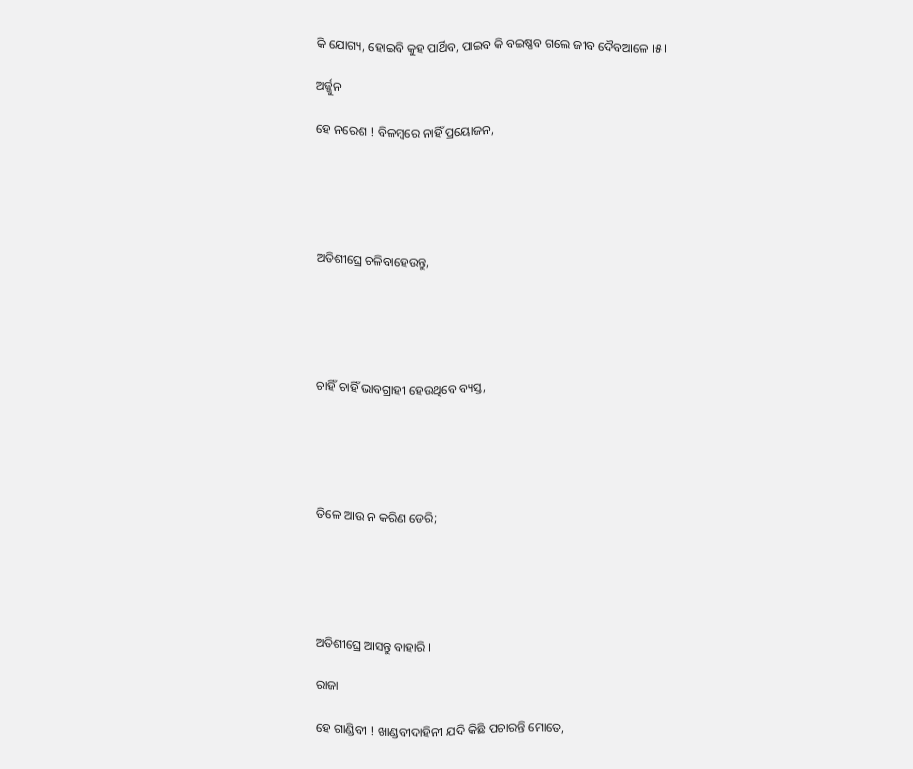କି ଯୋଗ୍ୟ, ହୋଇବି କୁହ ପାର୍ଥିବ, ପାଇବ କି ବଇଷ୍ଣବ ଗଲେ ଜୀବ ଦୈବଆଳେ ।୫।

ଅର୍ଜ୍ଜୁନ

ହେ ନରେଶ ! ବିଳମ୍ବରେ ନାହିଁ ପ୍ରୟୋଜନ,





ଅତିଶୀଘ୍ରେ ଚଳିବାହେଉନ୍ତୁ,





ଚାହିଁ ଚାହିଁ ଭାବଗ୍ରାହୀ ହେଉଥିବେ ବ୍ୟସ୍ତ,





ତିଳେ ଆଉ ନ କରିଣ ଡେରି;





ଅତିଶୀଘ୍ରେ ଆସନ୍ତୁ ବାହାରି ।

ରାଜା

ହେ ଗାଣ୍ଡିବୀ ! ଖାଣ୍ଡବୀଦାହିନୀ ଯଦି କିଛି ପଚାରନ୍ତି ମୋତେ,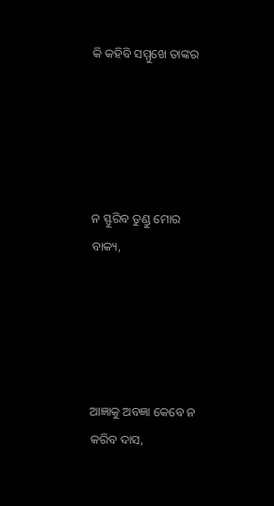କି କହିବି ସମ୍ମୁଖେ ତାଙ୍କର





ନ ସ୍ଫୁରିବ ତୁଣ୍ଡୁ ମୋର ବାକ୍ୟ,





ଆଜ୍ଞାକୁ ଅବଜ୍ଞା କେବେ ନ କରିବ ଦାସ,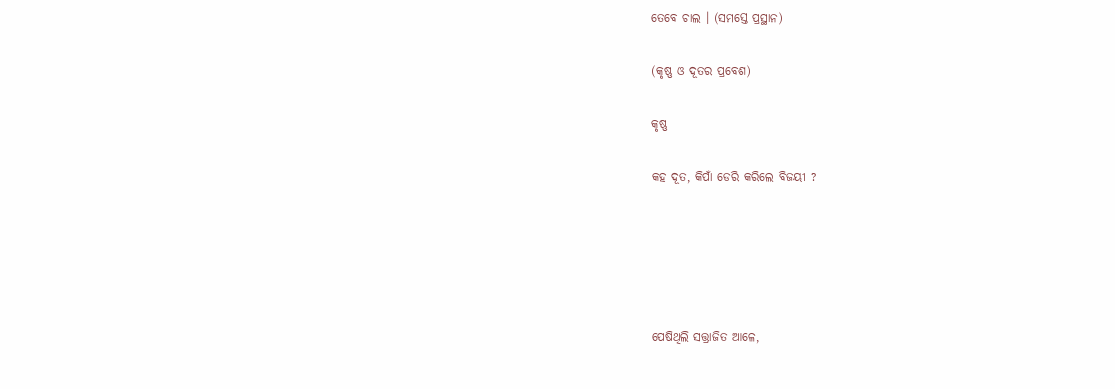ତେବେ ଚାଲ । (ସମସ୍ତେ ପ୍ରସ୍ଥାନ)

(କୃଷ୍ଣ ଓ ଦୂତର ପ୍ରବେଶ)

କୃଷ୍ଣ

କହ ଦୂତ, କିପାଁ ଡେରି କରିଲେ ବିଜୟୀ ?





ପେଷିଥିଲି ସତ୍ତ୍ରାଜିତ ଆଳେ,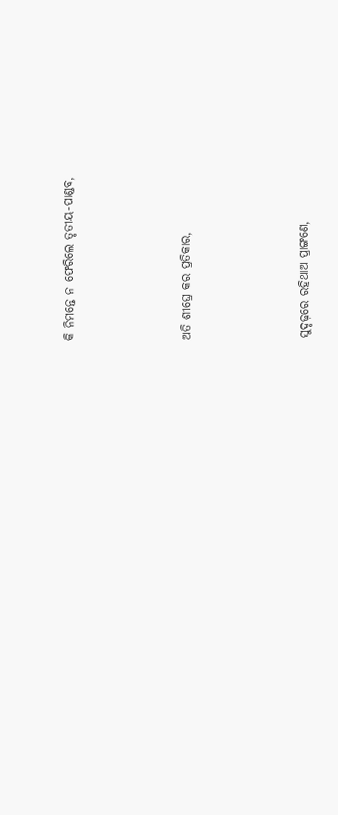କି ନିମନ୍ତେ ନ ଫେରିଲେ ତୃତୀୟ-ପାଣ୍ଡବ,





ଅତି ଶୀଘ୍ରେ କର ପ୍ରତିକାର,





ସୁଦୃଢ଼ରେ ରହିଥାଅ ପ୍ରାଙ୍ଗଣେ,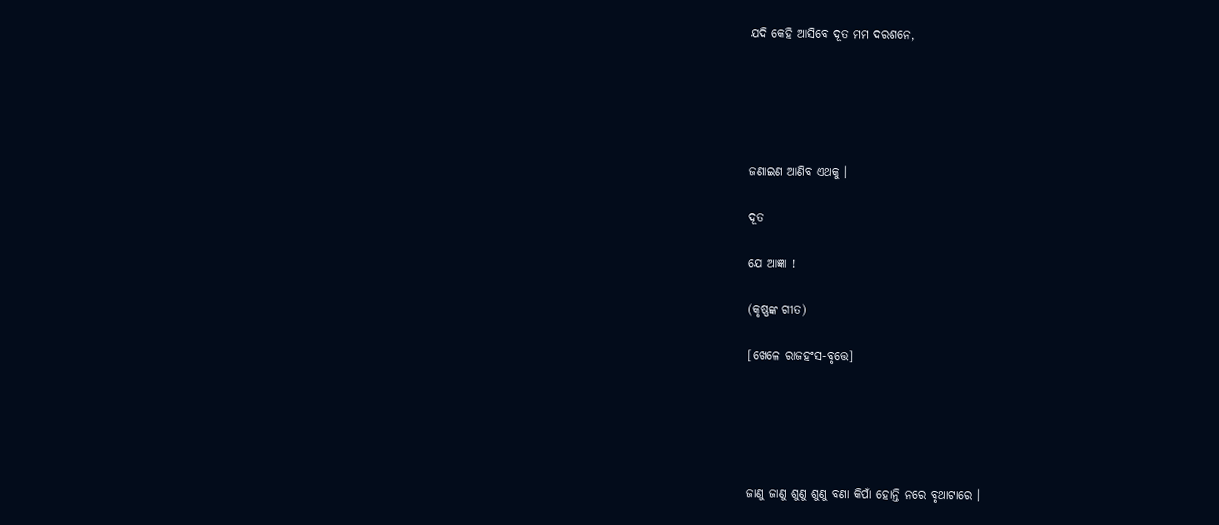ଯଦି କେହି ଆସିବେ ଦୂତ ମମ ଦରଶନେ,





ଜଣାଇଣ ଆଣିବ ଏଥକୁ ।

ଦୂତ

ଯେ ଆଜ୍ଞା !

(କୃଷ୍ଣଙ୍କ ଗୀତ)

[ଖେଳେ ରାଜହଂସ-ବୃତ୍ତେ]





ଜାଣୁ ଜାଣୁ ଶୁଣୁ ଶୁଣୁ ବଣା କିପାଁ ହୋନ୍ତି ନରେ ବୃଥାଟାରେ ।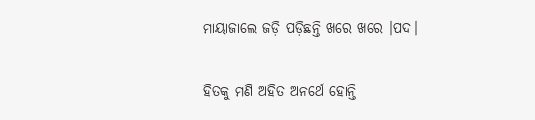ମାୟାଜାଲେ ଜଡ଼ି ପଡ଼ିଛନ୍ତି ଖରେ ଖରେ ।ପଦ।

ହିତକୁ ମଣି ଅହିତ ଅନର୍ଥେ ହୋନ୍ତି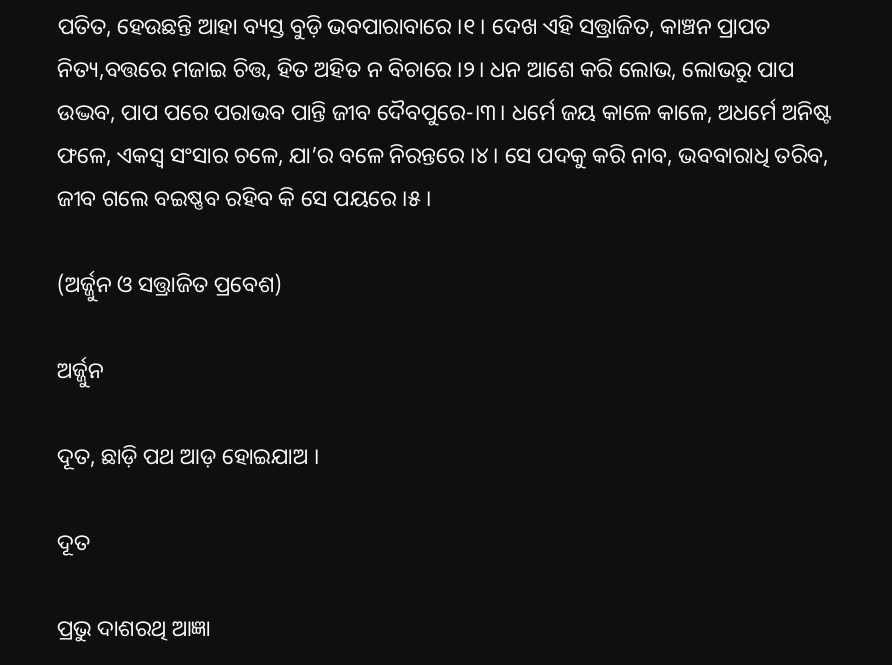ପତିତ, ହେଉଛନ୍ତି ଆହା ବ୍ୟସ୍ତ ବୁଡ଼ି ଭବପାରାବାରେ ।୧। ଦେଖ ଏହି ସତ୍ତ୍ରାଜିତ, କାଞ୍ଚନ ପ୍ରାପତ ନିତ୍ୟ,ବତ୍ତରେ ମଜାଇ ଚିତ୍ତ, ହିତ ଅହିତ ନ ବିଚାରେ ।୨। ଧନ ଆଶେ କରି ଲୋଭ, ଲୋଭରୁ ପାପ ଉଦ୍ଭବ, ପାପ ପରେ ପରାଭବ ପାନ୍ତି ଜୀବ ଦୈବପୁରେ-।୩। ଧର୍ମେ ଜୟ କାଳେ କାଳେ, ଅଧର୍ମେ ଅନିଷ୍ଟ ଫଳେ, ଏକସ୍ୱ ସଂସାର ଚଳେ, ଯା’ର ବଳେ ନିରନ୍ତରେ ।୪। ସେ ପଦକୁ କରି ନାବ, ଭବବାରାଧି ତରିବ, ଜୀବ ଗଲେ ବଇଷ୍ଣବ ରହିବ କି ସେ ପୟରେ ।୫।

(ଅର୍ଜ୍ଜୁନ ଓ ସତ୍ତ୍ରାଜିତ ପ୍ରବେଶ)

ଅର୍ଜ୍ଜୁନ

ଦୂତ, ଛାଡ଼ି ପଥ ଆଡ଼ ହୋଇଯାଅ ।

ଦୂତ

ପ୍ରଭୁ ଦାଶରଥି ଆଜ୍ଞା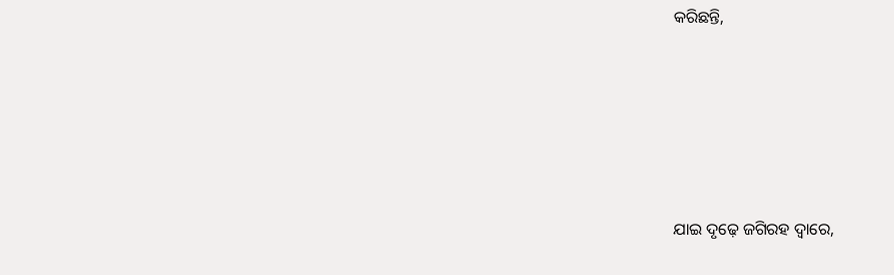କରିଛନ୍ତି,





ଯାଇ ଦୃଢ଼େ ଜଗିରହ ଦ୍ୱାରେ,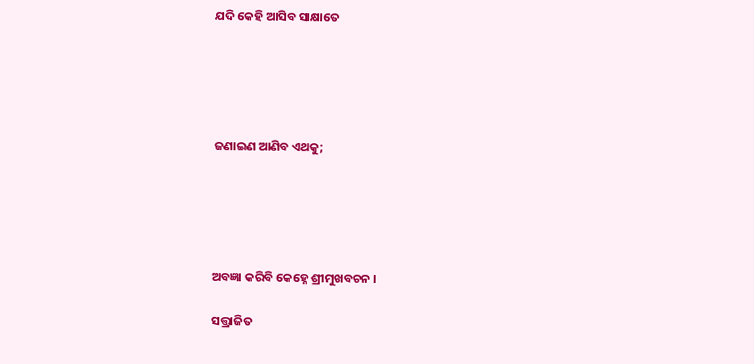ଯଦି କେହି ଆସିବ ସାକ୍ଷାତେ





ଜଣାଇଣ ଆଣିବ ଏଥକୁ;





ଅବଜ୍ଞା କରିବି କେହ୍ନେ ଶ୍ରୀମୁଖବଚନ ।

ସତ୍ତ୍ରାଜିତ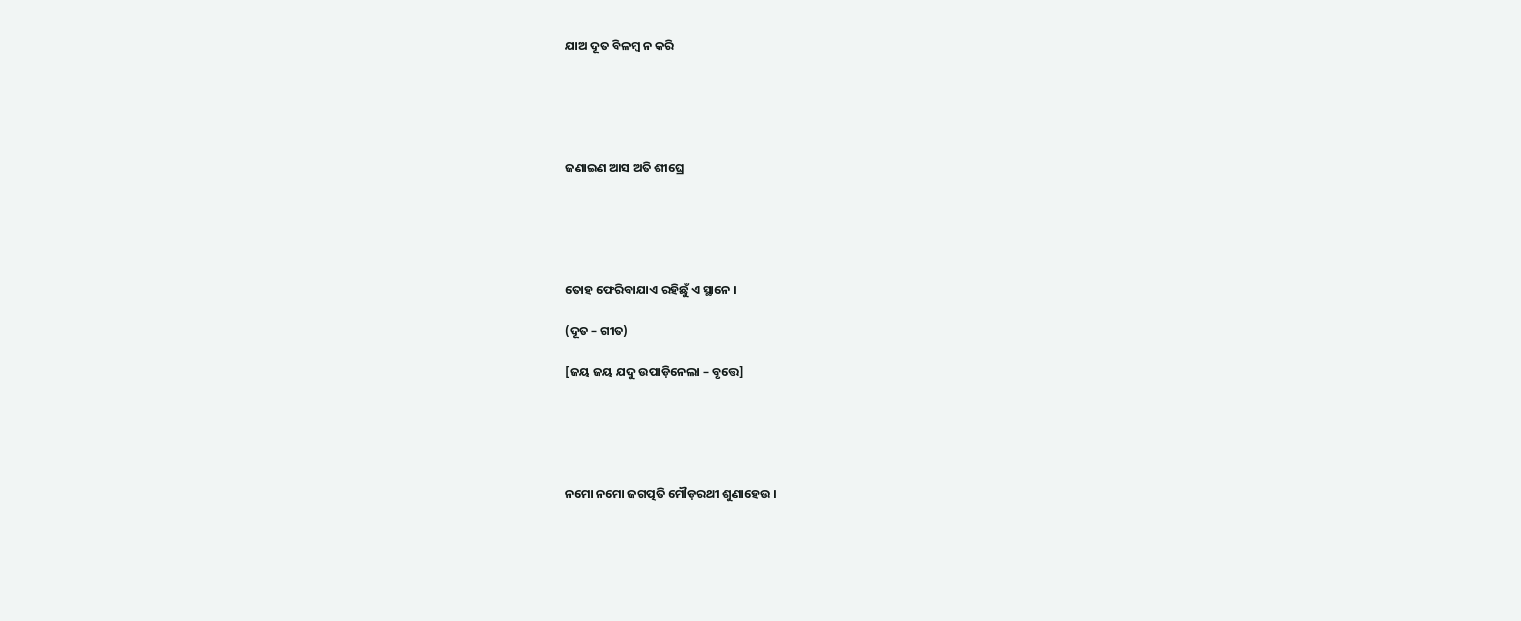ଯାଅ ଦୂତ ବିଳମ୍ବ ନ କରି





ଜଣାଇଣ ଆସ ଅତି ଶୀଘ୍ରେ





ତୋହ ଫେରିବାଯାଏ ରହିଛୁଁ ଏ ସ୍ଥାନେ ।

(ଦୂତ – ଗୀତ)

[ଜୟ ଜୟ ଯଦୁ ଉପାଡ଼ିନେଲା – ବୃତ୍ତେ]





ନମୋ ନମୋ ଜଗତ୍ପତି ମୌଡ଼ରଥୀ ଶୁଣାହେଉ ।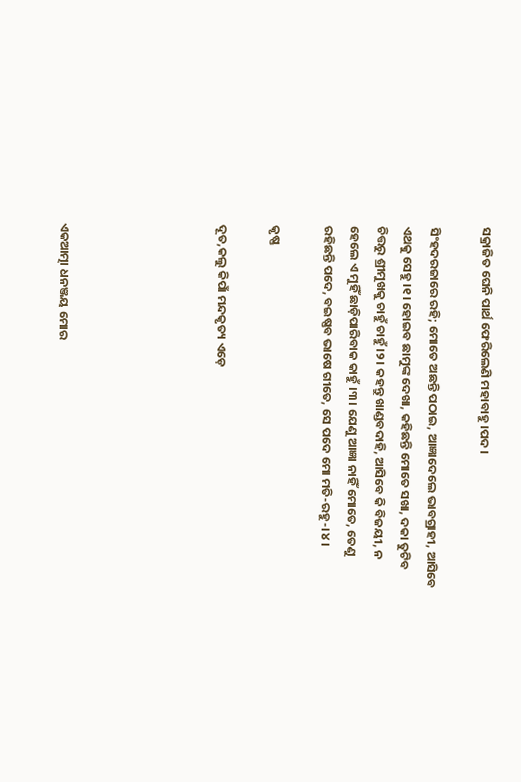ସକ୍ରାଜିତ ଘେନି ପାର୍ଥ ଫେରିଲେଣି ମହାବାହୁ ।ପଦ।

ସିଂହଦରଜାରେ ରହି; ମୋତେ ଅଛନ୍ତି ପଠାଇ, ଆଜ୍ଞାଦେଲେ ଭାବଗ୍ରାହୀ, ଆସିବେ ଏଥକୁ ସେହୁ ।୧। ହୋଇବ ଛାମୁଙ୍କ ଦେଖା, କହିଛନ୍ତି ମୋତେ ସଖା, ଦକା ତୁଟିବ ଚିତ୍ତରୁ ଶ୍ରୀମୁଖକୁ ଚାହୁଁ ଚାହୁଁ ।୨। କହନ୍ତୁ ଖାଣ୍ଡବଦାହି, ଆସିବେ କି ବିଜୟୀ, ନ ହେଲେ ଏ ମୁହିଁ ଛାଡ଼ିପାରିବାକ କାହୁଁ ।୩। ଯେଣୁ ଆଜ୍ଞା ନାହିଁ ମୋତେ, ତେଣୁ ରହିଛନ୍ତି ପଦେ, ବଇଷ୍ଣବ ଭାଷେ ଗୀତେ, ସେ ପଦେ ମୋ ମତି-ରହୁ-।୪।

କୃଷ୍ଣ

ଦୂତ,କଲୁ କିପାଁ ମନ୍ଦକୃତ୍ୟ ଏଡ଼େ





ଏକଆତ୍ମା ଧନଞ୍ଜୟ ମୋର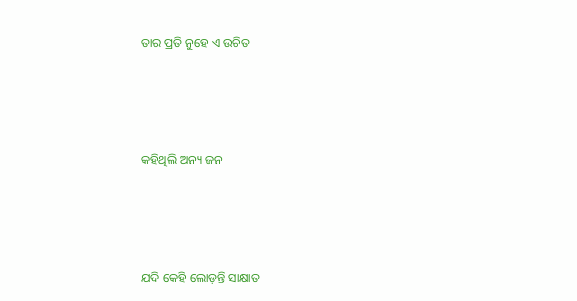ତାର ପ୍ରତି ନୁହେ ଏ ଉଚିତ





କହିଥିଲି ଅନ୍ୟ ଜନ





ଯଦି କେହି ଲୋଡ଼ନ୍ତି ସାକ୍ଷାତ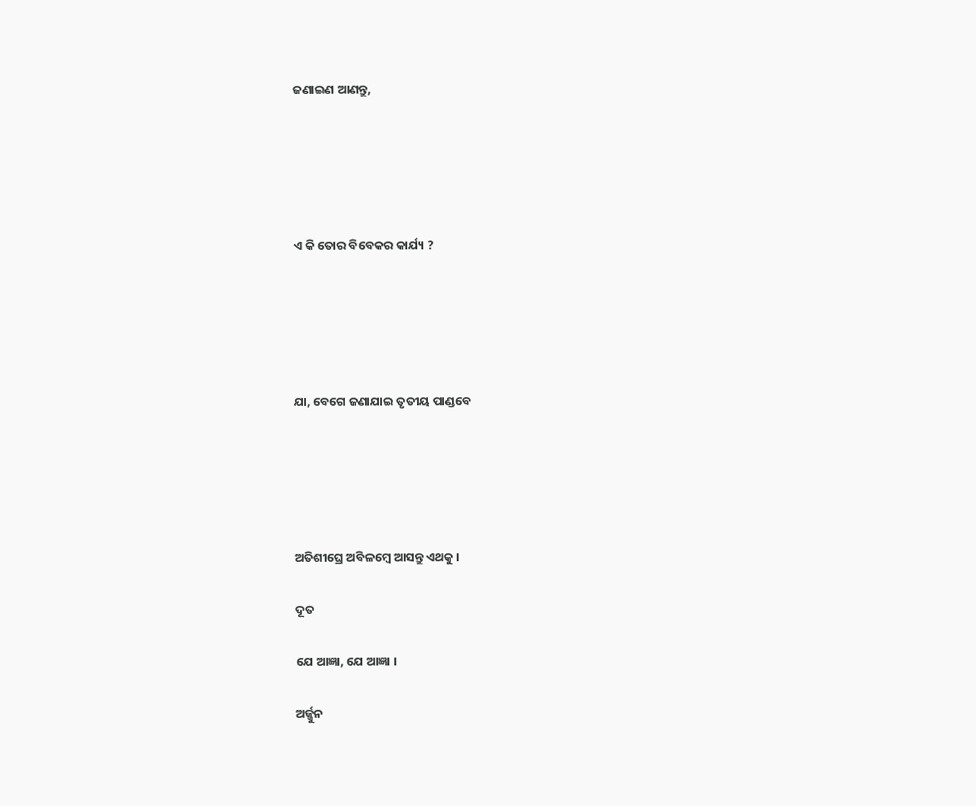ଜଣାଇଣ ଆଣନ୍ତୁ,





ଏ କି ତୋର ବିବେକର କାର୍ଯ୍ୟ ?





ଯା, ବେଗେ ଜଣାଯାଇ ତୃତୀୟ ପାଣ୍ଡବେ





ଅତିଶୀଘ୍ରେ ଅବିଳମ୍ବେ ଆସନ୍ତୁ ଏଥକୁ ।

ଦୂତ

ଯେ ଆଜ୍ଞା, ଯେ ଆଜ୍ଞା ।

ଅର୍ଜ୍ଜୁନ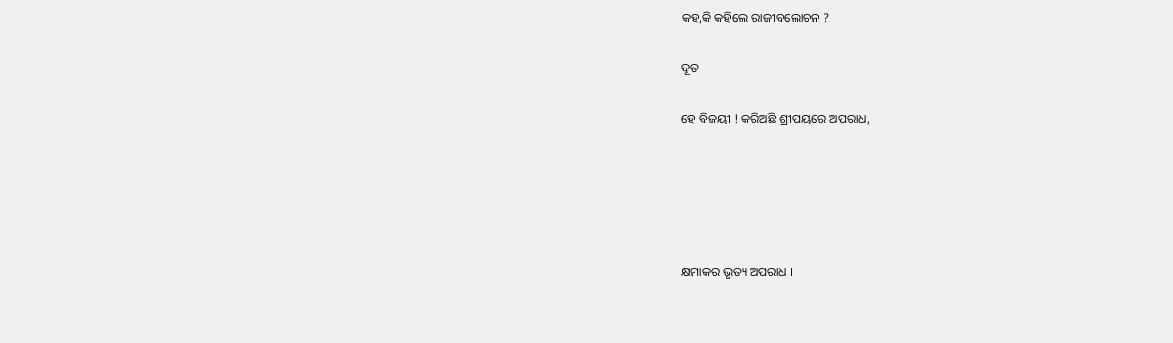କହ,କି କହିଲେ ରାଜୀବଲୋଚନ ?

ଦୂତ

ହେ ବିଜୟୀ ! କରିଅଛି ଶ୍ରୀପୟରେ ଅପରାଧ,





କ୍ଷମାକର ଭୃତ୍ୟ ଅପରାଧ ।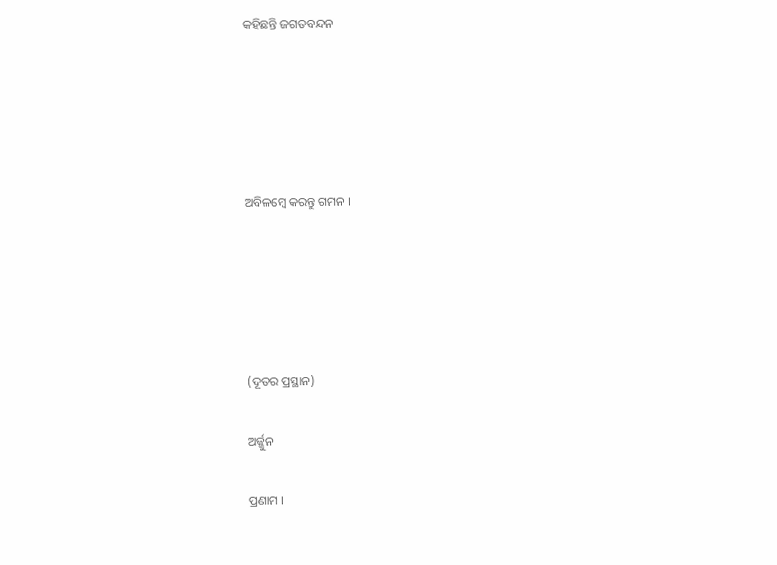କହିଛନ୍ତି ଜଗତବନ୍ଦନ





ଅବିଳମ୍ବେ କରନ୍ତୁ ଗମନ ।





(ଦୂତର ପ୍ରସ୍ଥାନ)

ଅର୍ଜ୍ଜୁନ

ପ୍ରଣାମ ।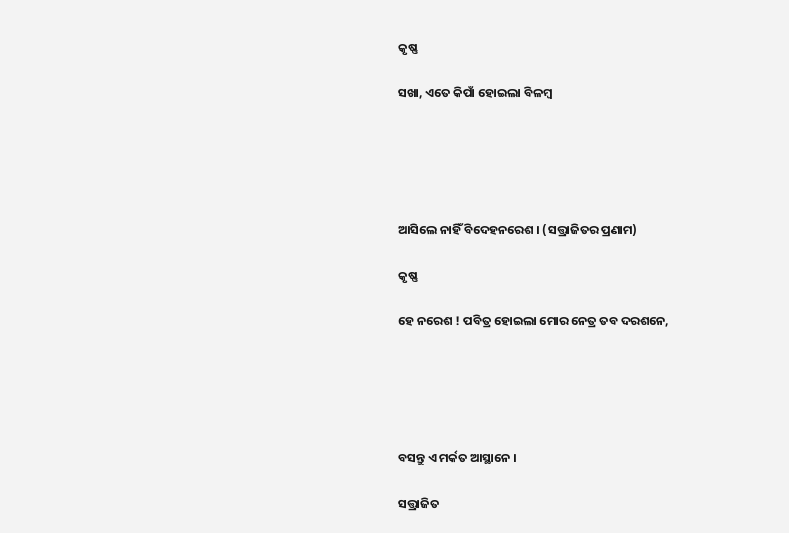କୃଷ୍ଣ

ସଖା, ଏତେ କିପାଁ ହୋଇଲା ବିଳମ୍ବ





ଆସିଲେ ନାହିଁ ବିଦେହନରେଶ । (ସତ୍ତ୍ରାଜିତର ପ୍ରଣାମ)

କୃଷ୍ଣ

ହେ ନରେଶ ! ପବିତ୍ର ହୋଇଲା ମୋର ନେତ୍ର ତବ ଦରଶନେ,





ବସନ୍ତୁ ଏ ମର୍କତ ଆସ୍ଥାନେ ।

ସତ୍ତ୍ରାଜିତ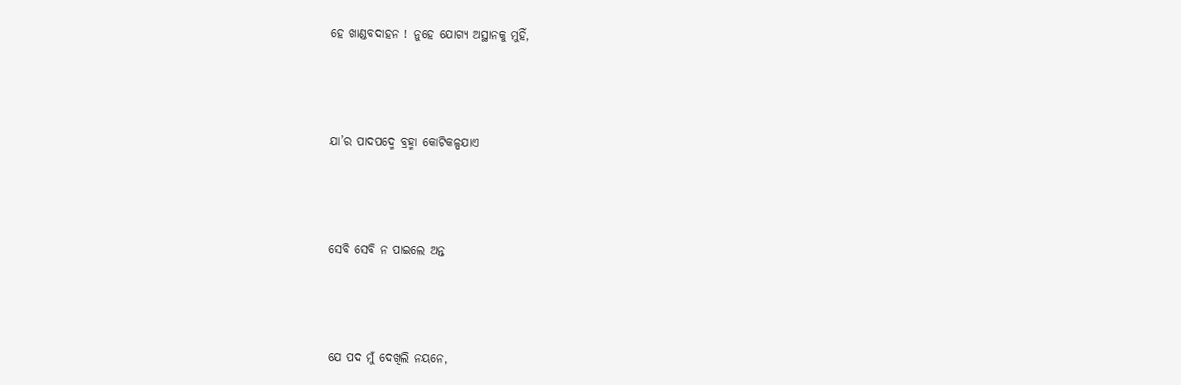ହେ ଖାଣ୍ଡବଦାହନ ! ନୁହେ ଯୋଗ୍ୟ ଅସ୍ଥାନକୁ ମୁହିଁ,





ଯା’ର ପାଦପଦ୍ମେ ବ୍ରହ୍ମା କୋଟିକଳ୍ପଯାଏ





ସେବି ସେବି ନ ପାଇଲେ ଅନ୍ତ





ଯେ ପଦ ମୁଁ ଦେଖିଲି ନୟନେ,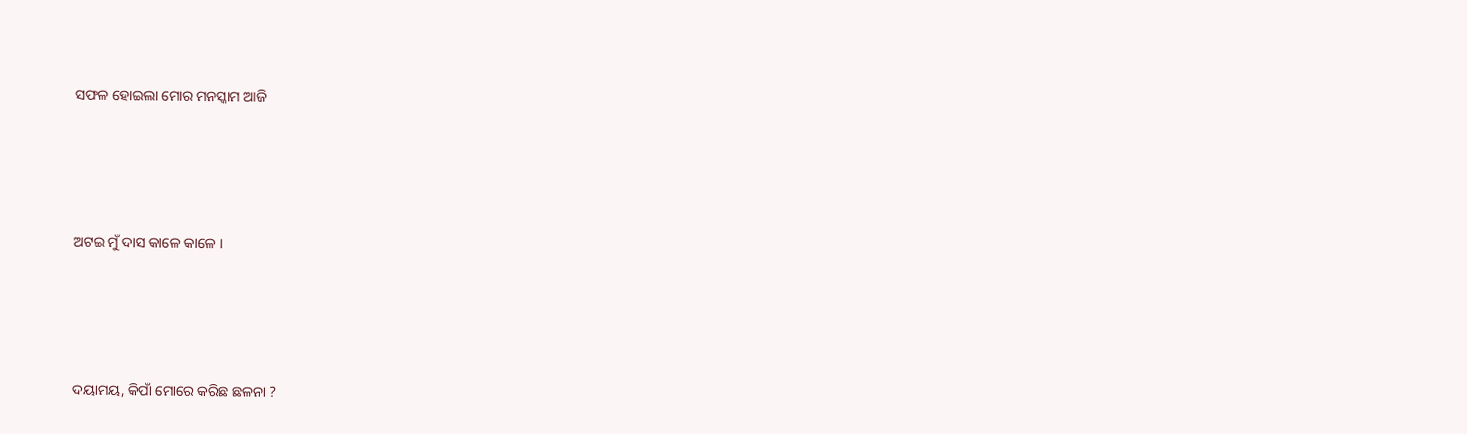ସଫଳ ହୋଇଲା ମୋର ମନସ୍କାମ ଆଜି





ଅଟଇ ମୁଁ ଦାସ କାଳେ କାଳେ ।





ଦୟାମୟ, କିପାଁ ମୋରେ କରିଛ ଛଳନା ?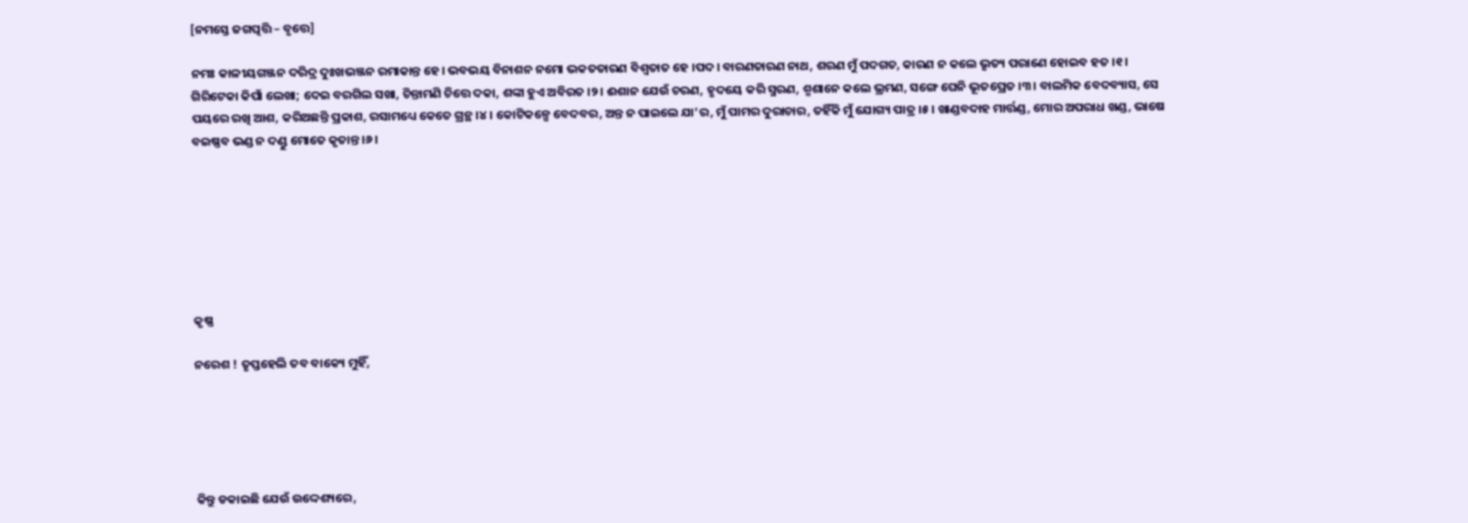[ନମସ୍ତେ ଜଗତ୍ପତ୍ତି – ବୃତ୍ତେ]

ନମଃ କାଳୀୟଗଞ୍ଜନ ଦରିଦ୍ର ଦୁଃଖଭଞ୍ଜନ ରମାକାନ୍ତ ହେ। ଭବଭୟ ବିନାଶନ ନମୋ ଭକତତାରଣ ବିଶ୍ୱତାତ ହେ ।ପଦ। ବାରଣତାରଣ ନାଥ, ଶରଣ ମୁଁ ପଦଗତ, କାରଣ ନ କଲେ ଭୃତ୍ୟ ପରାଣେ ହୋଇବ ହତ ।୧। ଗିରିଟେକା କିପାଁ ଲେଖା; ଦେଇ ବରଗିଲ ସଖା, ଚିନ୍ତାମଣି ଚିତ୍ତେ ଦକା, ଶଙ୍କା ହୁଏ ଅବିରତ ।୨। ଈଶାନ ଯେଉଁ ଚରଣ, ହୃଦୟେ କରି ସ୍ମରଣ, ଶ୍ମଶାନେ କଲେ ଭ୍ରମଣ, ସଙ୍ଗେ ଘେନି ଭୂତପ୍ରେତ ।୩। ବାଲମିକ ବେଦବ୍ୟାସ, ସେ ପୟରେ ରଖି ଆଶ, କରିଅଛନ୍ତି ପ୍ରକାଶ, ରସାମଧ୍ୟେ କେତେ ଗ୍ରନ୍ଥ ।୪। କୋଟିକଳ୍ପେ ବେଦବର, ଅନ୍ତ ନ ପାଇଲେ ଯା’ର, ମୁଁ ପାମର ଦୁରାଚାର, ତହିଁକି ମୁଁ ଯୋଗ୍ୟ ପାତ୍ର ।୫। ଖାଣ୍ଡବଦାହ ମାର୍ତ୍ତଣ୍ଡ, ମୋର ଅପରାଧ ଖଣ୍ଡ, ଭାଷେ ବଇଷ୍ଣବ ଭଣ୍ଡ ନ ଦଣ୍ଡୁ ମୋତେ କୃତାନ୍ତ ।୬।







କୃଷ୍ଣ

ନରେଶ ! ତୃପ୍ତହେଲି ତବ ବାକ୍ୟେ ମୁହିଁ,





କିନ୍ତୁ ଡକାଇଛି ଯେଉଁ ଉଦ୍ଦେଶ୍ୟରେ,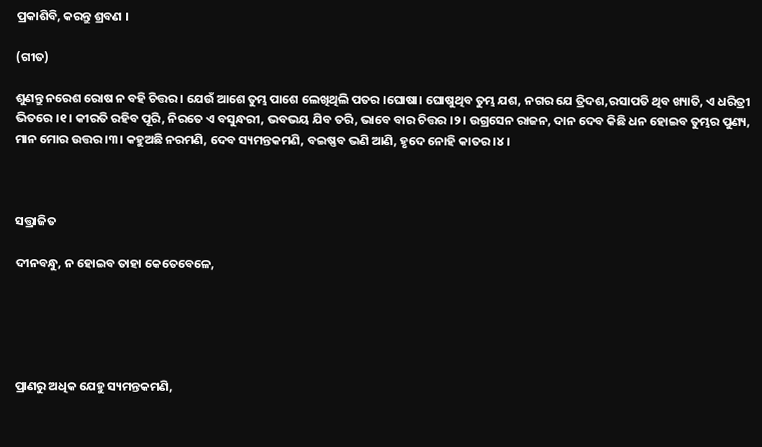ପ୍ରକାଶିବି, କରନ୍ତୁ ଶ୍ରବଣ ।

(ଗୀତ)

ଶୁଣନ୍ତୁ ନରେଶ ରୋଷ ନ ବହି ଚିତ୍ତର । ଯେଉଁ ଆଶେ ତୁମ୍ଭ ପାଶେ ଲେଖିଥିଲି ପତର ।ଘୋଷା। ଘୋଷୁଥିବ ତୁମ୍ଭ ଯଶ, ନଗର ଯେ ତ୍ରିଦଶ,ରସାପତି ଥିବ ଖ୍ୟାତି, ଏ ଧରିତ୍ରୀ ଭିତରେ ।୧। କୀରତି ରହିବ ପୂରି, ନିରତେ ଏ ବସୁନ୍ଧରୀ, ଭବଭୟ ଯିବ ତରି, ଭାବେ ବାର ଚିତ୍ତର ।୨। ଉଗ୍ରସେନ ରାଜନ, ଦାନ ଦେବ କିଛି ଧନ ହୋଇବ ତୁମ୍ଭର ପୁଣ୍ୟ, ମାନ ମୋର ଉତ୍ତର ।୩। କହୁଅଛି ନରମଣି, ଦେବ ସ୍ୟମନ୍ତକମଣି, ବଇଷ୍ଣବ ଭଣି ଆଣି, ହୃଦେ ନୋହି କାତର ।୪।



ସତ୍ତ୍ରାଜିତ

ଦୀନବନ୍ଧୁ, ନ ହୋଇବ ତାହା କେତେବେଳେ,





ପ୍ରାଣରୁ ଅଧିକ ଯେହୁ ସ୍ୟମନ୍ତକମଣି,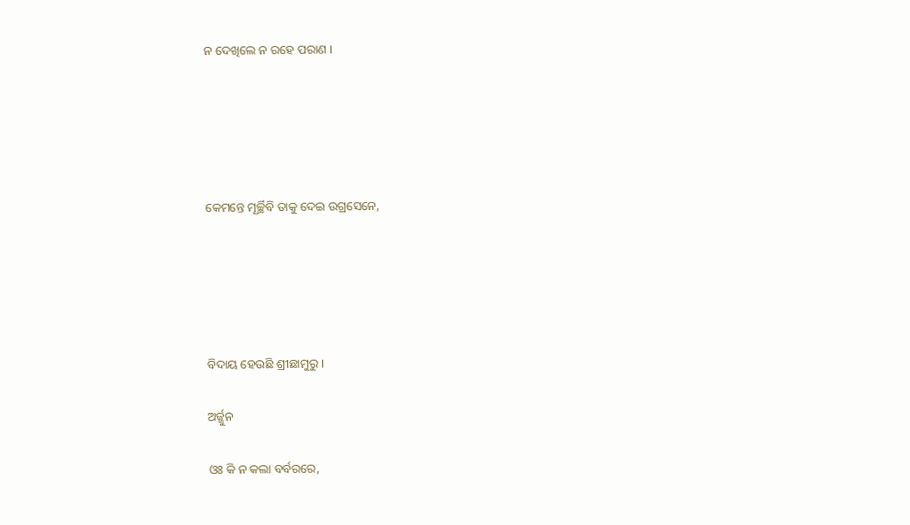ନ ଦେଖିଲେ ନ ରହେ ପରାଣ ।





କେମନ୍ତେ ମୂର୍ଚ୍ଛିବି ତାକୁ ଦେଇ ଉଗ୍ରସେନେ,





ବିଦାୟ ହେଉଛି ଶ୍ରୀଛାମୁରୁ ।

ଅର୍ଜ୍ଜୁନ

ଓଃ କି ନ କଲା ବର୍ବରରେ,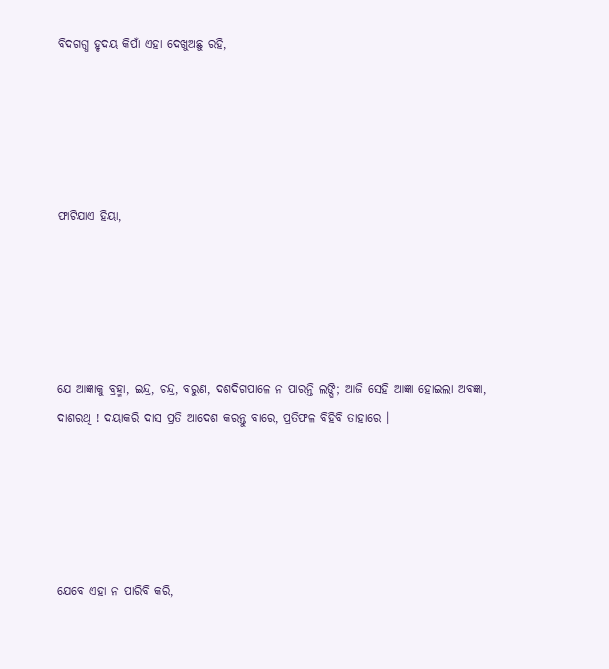ବିଦଗଗ୍ଧ ହୃଦୟ କିପାଁ ଏହା ଦେଖୁଅଛୁ ରହି,





ଫାଟିଯାଏ ହିୟା,





ଯେ ଆଜ୍ଞାକୁ ବ୍ରହ୍ମା, ଇନ୍ଦ୍ର, ଚନ୍ଦ୍ର, ବରୁଣ, ଦଶଦିଗପାଳେ ନ ପାରନ୍ତି ଲଙ୍ଘି; ଆଜି ସେହି ଆଜ୍ଞା ହୋଇଲା ଅବଜ୍ଞା, ଦାଶରଥି ! ଦୟାକରି ଦାସ ପ୍ରତି ଆଦେଶ କରନ୍ତୁ ବାରେ, ପ୍ରତିଫଳ ବିହିବି ତାହାରେ ।





ଯେବେ ଏହା ନ ପାରିବି କରି,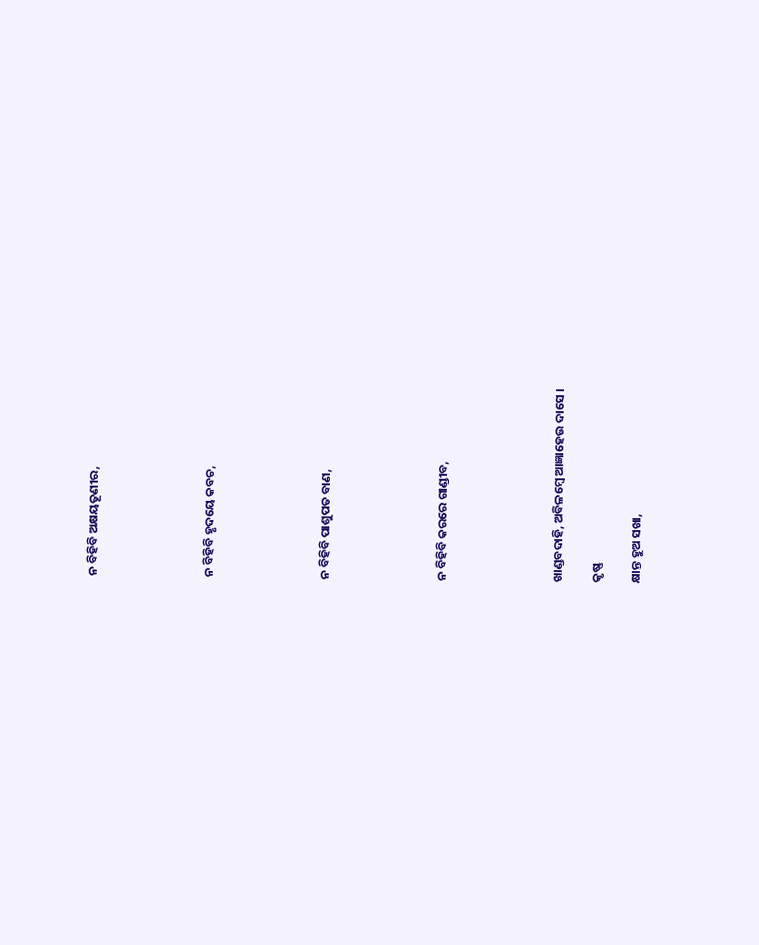ନ ବିହିବି ଅକ୍ଷୟତୂଣୀର,





ନ ବିହିବି ହୃଦୟେ କବଚ,





ନ ବିହିବି ପାଶୁପତ ବାଣ,





ନ ବିହିବି କରରେ ଗାଣ୍ଡୀବ,





ଖାଣ୍ଡବଦାହି, ଅବିଳମ୍ବେ ଆଜ୍ଞାହେଉ ଦାସେ ।

କୃଷ୍ଣ

କ୍ଷାନ୍ତ ହୁଅ ସଖା,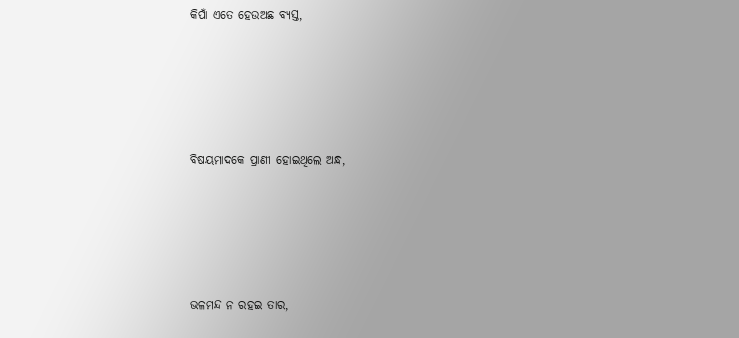କିପାଁ ଏତେ ହେଉଅଛ ବ୍ୟସ୍ତ,





ବିଷୟମାଦକେ ପ୍ରାଣୀ ହୋଇଥିଲେ ଅନ୍ଧ,





ଭଳମନ୍ଦ ନ ରହଇ ତାର,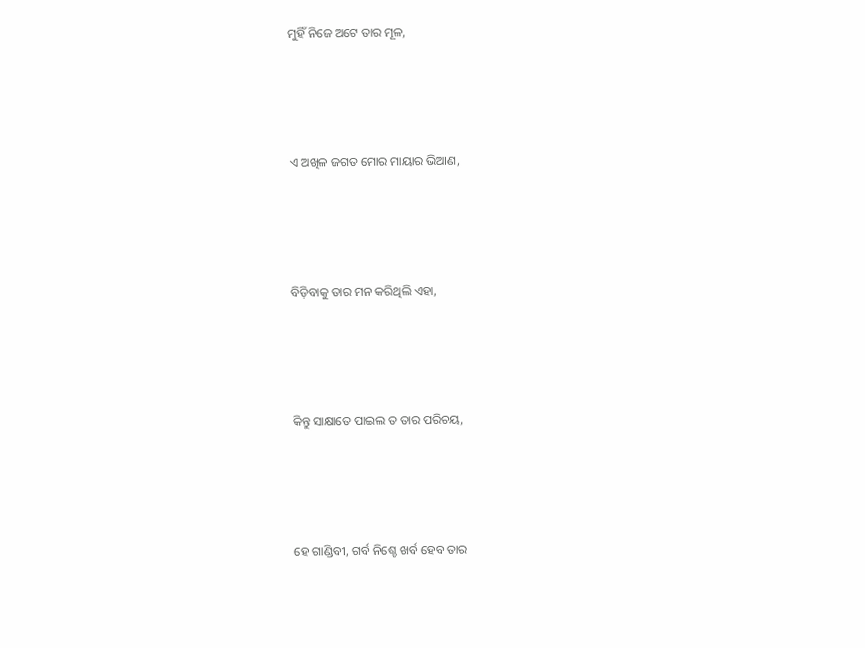ମୁହିଁ ନିଜେ ଅଟେ ତାର ମୂଳ,





ଏ ଅଖିଳ ଜଗତ ମୋର ମାୟାର ଭିଆଣ,





ବିଡ଼ିବାକୁ ତାର ମନ କରିଥିଲି ଏହା,





କିନ୍ତୁ ସାକ୍ଷାତେ ପାଇଲ ତ ତାର ପରିଚୟ,





ହେ ଗାଣ୍ଡିବୀ, ଗର୍ବ ନିଶ୍ଚେ ଖର୍ବ ହେବ ତାର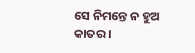ସେ ନିମନ୍ତେ ନ ହୁଅ କାତର ।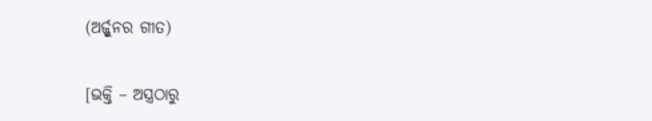(ଅର୍ଜ୍ଜୁନର ଗୀତ)

[ଭକ୍ତି – ଅସ୍ତ୍ରଠାରୁ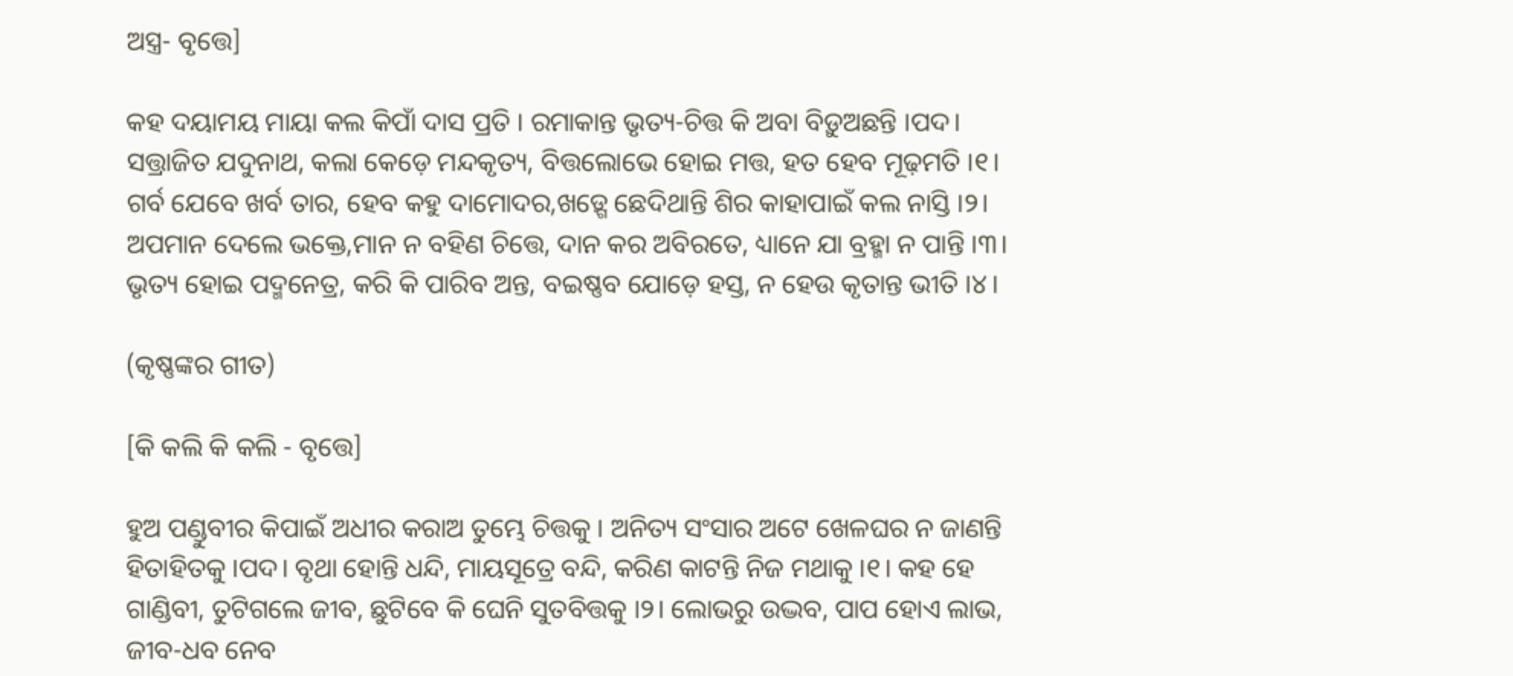ଅସ୍ତ୍ର- ବୃତ୍ତେ]

କହ ଦୟାମୟ ମାୟା କଲ କିପାଁ ଦାସ ପ୍ରତି । ରମାକାନ୍ତ ଭୃତ୍ୟ-ଚିତ୍ତ କି ଅବା ବିଡ଼ୁଅଛନ୍ତି ।ପଦ। ସତ୍ତ୍ରାଜିତ ଯଦୁନାଥ, କଲା କେଡ଼େ ମନ୍ଦକୃତ୍ୟ, ବିତ୍ତଲୋଭେ ହୋଇ ମତ୍ତ, ହତ ହେବ ମୂଢ଼ମତି ।୧। ଗର୍ବ ଯେବେ ଖର୍ବ ତାର, ହେବ କହୁ ଦାମୋଦର,ଖଡ଼୍ଗେ ଛେଦିଥାନ୍ତି ଶିର କାହାପାଇଁ କଲ ନାସ୍ତି ।୨। ଅପମାନ ଦେଲେ ଭକ୍ତେ,ମାନ ନ ବହିଣ ଚିତ୍ତେ, ଦାନ କର ଅବିରତେ, ଧ୍ୟାନେ ଯା ବ୍ରହ୍ମା ନ ପାନ୍ତି ।୩। ଭୃତ୍ୟ ହୋଇ ପଦ୍ମନେତ୍ର, କରି କି ପାରିବ ଅନ୍ତ, ବଇଷ୍ଣବ ଯୋଡ଼େ ହସ୍ତ, ନ ହେଉ କୃତାନ୍ତ ଭୀତି ।୪।

(କୃଷ୍ଣଙ୍କର ଗୀତ)

[କି କଲି କି କଲି - ବୃତ୍ତେ]

ହୁଅ ପଣ୍ଡୁବୀର କିପାଇଁ ଅଧୀର କରାଅ ତୁମ୍ଭେ ଚିତ୍ତକୁ । ଅନିତ୍ୟ ସଂସାର ଅଟେ ଖେଳଘର ନ ଜାଣନ୍ତି ହିତାହିତକୁ ।ପଦ। ବୃଥା ହୋନ୍ତି ଧନ୍ଦି, ମାୟସୂତ୍ରେ ବନ୍ଦି, କରିଣ କାଟନ୍ତି ନିଜ ମଥାକୁ ।୧। କହ ହେ ଗାଣ୍ଡିବୀ, ତୁଟିଗଲେ ଜୀବ, ଛୁଟିବେ କି ଘେନି ସୁତବିତ୍ତକୁ ।୨। ଲୋଭରୁ ଉଦ୍ଭବ, ପାପ ହୋଏ ଲାଭ, ଜୀବ-ଧବ ନେବ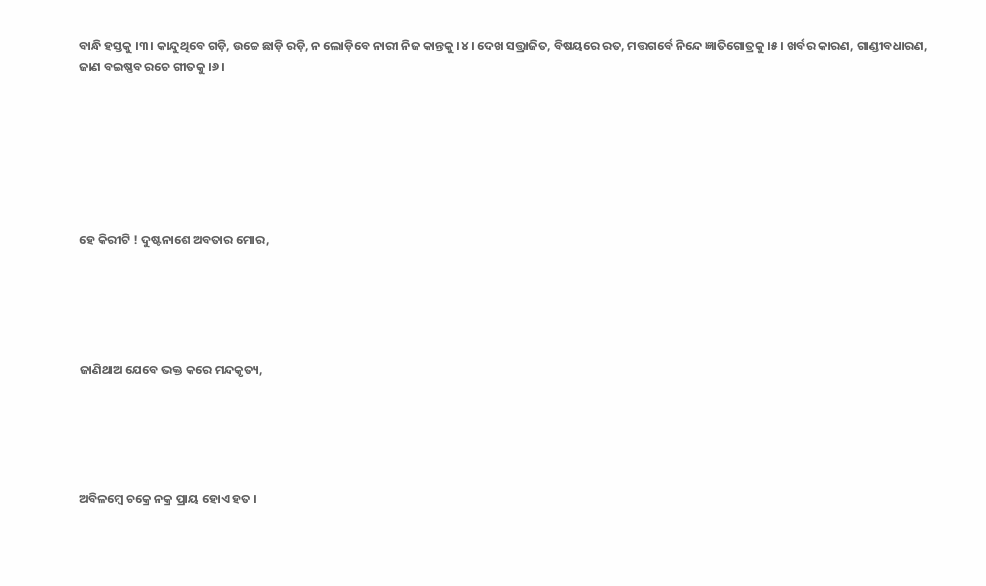ବାନ୍ଧି ହସ୍ତକୁ ।୩। କାନ୍ଦୁଥିବେ ଗଡ଼ି, ଉଚ୍ଚେ ଛାଡ଼ି ରଡ଼ି, ନ ଲୋଡ଼ିବେ ନାରୀ ନିଜ କାନ୍ତକୁ ।୪। ଦେଖ ସତ୍ତ୍ରାଜିତ, ବିଷୟରେ ରତ, ମତ୍ତଗର୍ବେ ନିନ୍ଦେ ଜ୍ଞାତିଗୋତ୍ରକୁ ।୫। ଖର୍ବର କାରଣ, ଗାଣ୍ଡୀବଧାରଣ, ଜାଣ ବଇଷ୍ଣବ ରଚେ ଗୀତକୁ ।୬।







ହେ କିରୀଟି ! ଦୁଷ୍ଟନାଶେ ଅବତାର ମୋର,





ଜାଣିଥାଅ ଯେବେ ଭକ୍ତ କରେ ମନ୍ଦକୃତ୍ୟ,





ଅବିଳମ୍ବେ ଚକ୍ରେ ନକ୍ର ପ୍ରାୟ ହୋଏ ହତ ।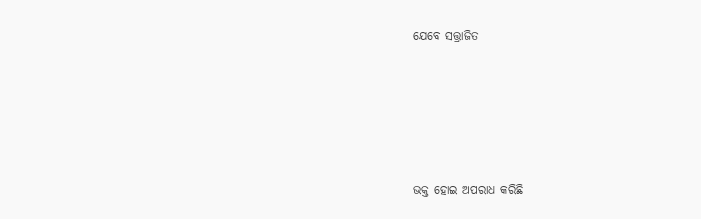ଯେବେ ସତ୍ତ୍ରାଜିତ





ଭକ୍ତ ହୋଇ ଅପରାଧ କରିଛି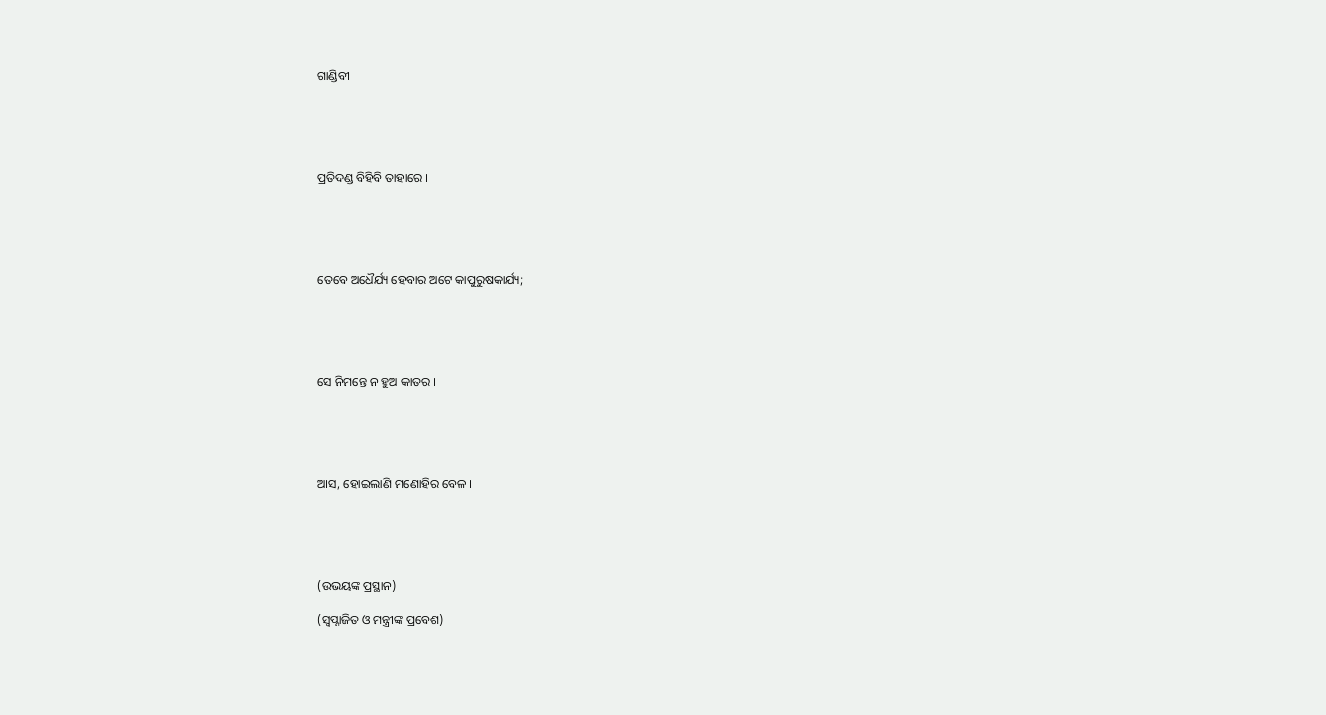ଗାଣ୍ଡିବୀ





ପ୍ରତିଦଣ୍ଡ ବିହିବି ତାହାରେ ।





ତେବେ ଅଧୈର୍ଯ୍ୟ ହେବାର ଅଟେ କାପୁରୁଷକାର୍ଯ୍ୟ;





ସେ ନିମନ୍ତେ ନ ହୁଅ କାତର ।





ଆସ, ହୋଇଲାଣି ମଣୋହିର ବେଳ ।





(ଉଭୟଙ୍କ ପ୍ରସ୍ଥାନ)

(ସ୍ୱପ୍ନାଜିତ ଓ ମନ୍ତ୍ରୀଙ୍କ ପ୍ରବେଶ)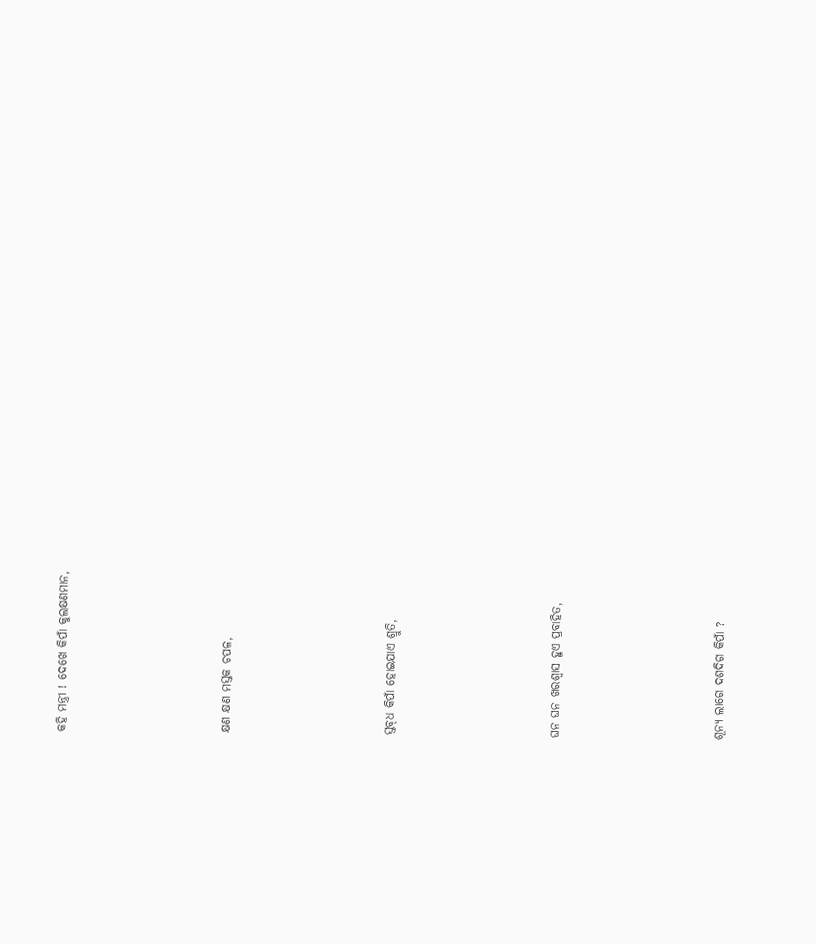କହି ମନ୍ତ୍ରୀ ! ଦେଖେ କିପାଁ କୁଲକ୍ଷଣମାନ,





କ୍ଷଣ କ୍ଷଣ ମସ୍ତକ ଚପଳ,





ସ୍ତବ୍‌ଧ କିପାଁ ହୋଇଯାଏ ଶ୍ରୁତି,





ଘନ ଘନ ଖରଶ୍ୱାସ ହୁଏ ପ୍ରବାହିତ,





ଶୂନ୍ୟ ଲାଗେ ଦଶଦିଗ କିପାଁ ?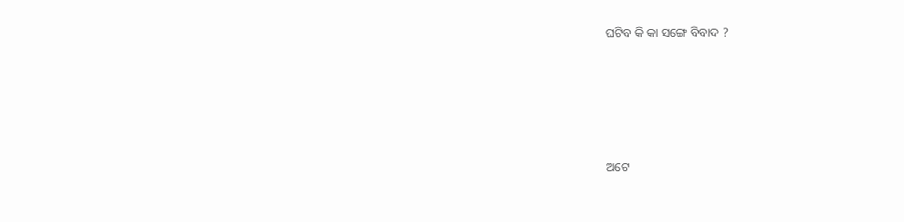ଘଟିବ କି କା ସଙ୍ଗେ ବିବାଦ ?





ଅଟେ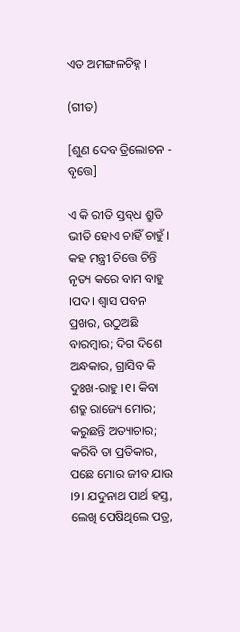ଏତ ଅମଙ୍ଗଳଚିହ୍ନ ।

(ଗୀତ)

[ଶୁଣ ଦେବ ତ୍ରିଲୋଚନ - ବୃତ୍ତେ]

ଏ କି ରୀତି ସ୍ତବ୍‌ଧ ଶ୍ରୁତି ଭୀତି ହୋଏ ଚାହିଁ ଚାହୁଁ । କହ ମନ୍ତ୍ରୀ ଚିତ୍ତେ ଚିନ୍ତି ନୃତ୍ୟ କରେ ବାମ ବାହୁ ।ପଦ। ଶ୍ୱାସ ପବନ ପ୍ରଖର, ଉଠୁଅଛି ବାରମ୍ବାର; ଦିଗ ଦିଶେ ଅନ୍ଧକାର, ଗ୍ରାସିବ କି ଦୁଃଖ-ରାହୁ ।୧। କିବା ଶତ୍ରୁ ରାଜ୍ୟେ ମୋର; କରୁଛନ୍ତି ଅତ୍ୟାଚାର; କରିବି ତା ପ୍ରତିକାର, ପଛେ ମୋର ଜୀବ ଯାଉ ।୨। ଯଦୁନାଥ ପାର୍ଥ ହସ୍ତ, ଲେଖି ପେଷିଥିଲେ ପତ୍ର,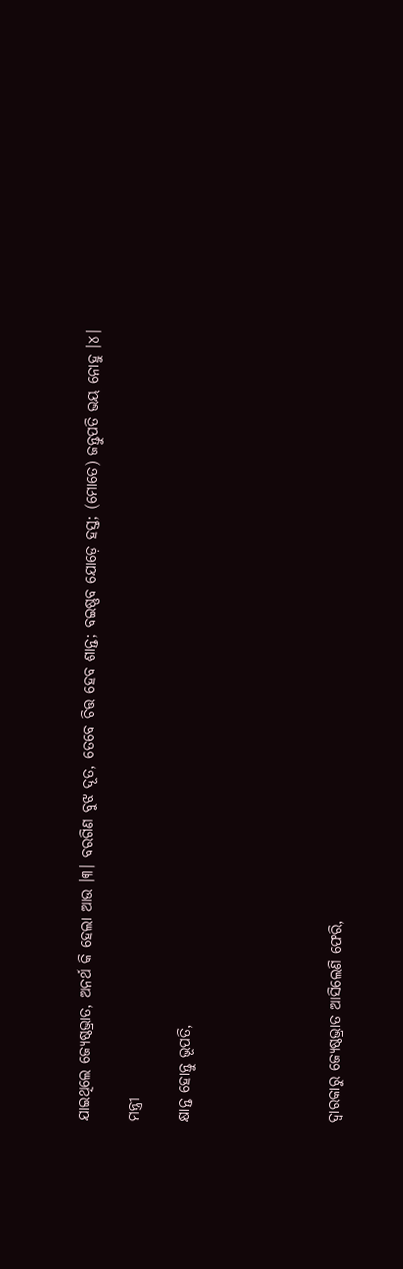ଯାଇଥିଲେ ଜ୍ୟେଷ୍ଠଭ୍ରାତ, ଅନର୍ଥ କି ହେଲା ଆଉ ।୩। ବରଗିଣ ବୁଝ ଦୂତ, ତେବେ ଚିତ୍ତ ହେବ ଶାନ୍ତ; ବଇଷ୍ଣବ ଯୋଡ଼େ ହସ୍ତ; (ମୋତେ) ଜନ୍ତୁପତି ଭୟ ନୋହୁ ।୪।

ମନ୍ତ୍ରୀ

କ୍ଷାନ୍ତ ହୋନ୍ତୁ ଭୂପତି,





ଦ୍ୱାରକାରୁ ଜ୍ୟେଷ୍ଠଭ୍ରାତ ଆସିଲେଣି ଫେରି,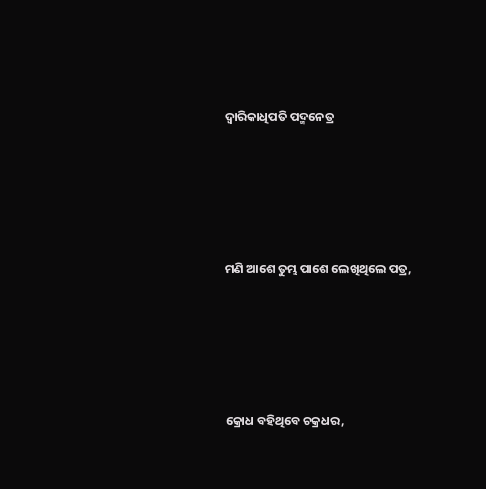ଦ୍ୱାରିକାଧିପତି ପଦ୍ମନେତ୍ର





ମଣି ଆଶେ ତୁମ୍ଭ ପାଶେ ଲେଖିଥିଲେ ପତ୍ର,





କ୍ରୋଧ ବହିଥିବେ ଚକ୍ରଧର,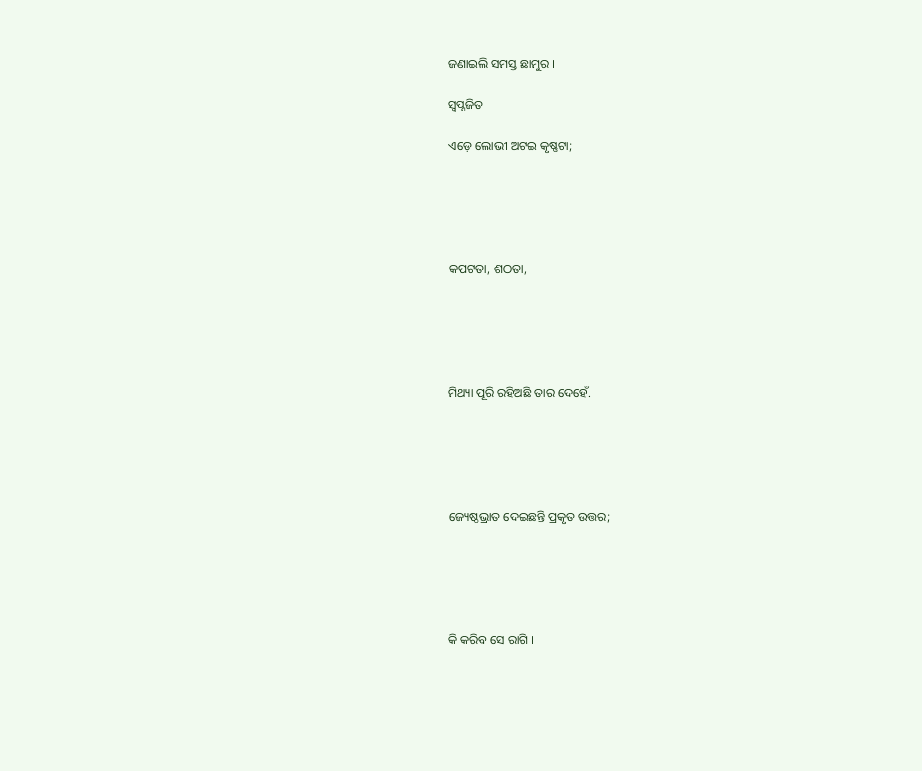ଜଣାଇଲି ସମସ୍ତ ଛାମୁର ।

ସ୍ୱପ୍ନଜିତ

ଏଡ଼େ ଲୋଭୀ ଅଟଇ କୃଷ୍ଣଟା;





କପଟତା, ଶଠତା,





ମିଥ୍ୟା ପୂରି ରହିଅଛି ତାର ଦେହେଁ.





ଜ୍ୟେଷ୍ଠଭ୍ରାତ ଦେଇଛନ୍ତି ପ୍ରକୃତ ଉତ୍ତର;





କି କରିବ ସେ ରାଗି ।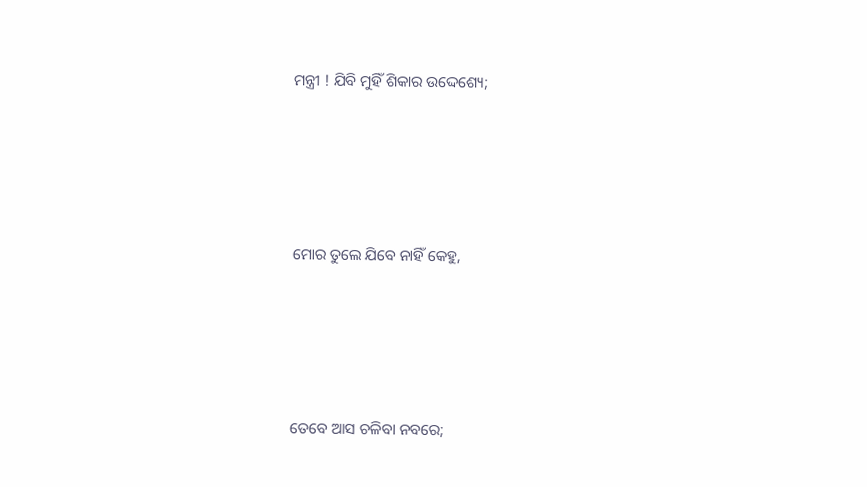ମନ୍ତ୍ରୀ ! ଯିବି ମୁହିଁ ଶିକାର ଉଦ୍ଦେଶ୍ୟେ;





ମୋର ତୁଲେ ଯିବେ ନାହିଁ କେହୁ,





ତେବେ ଆସ ଚଳିବା ନବରେ;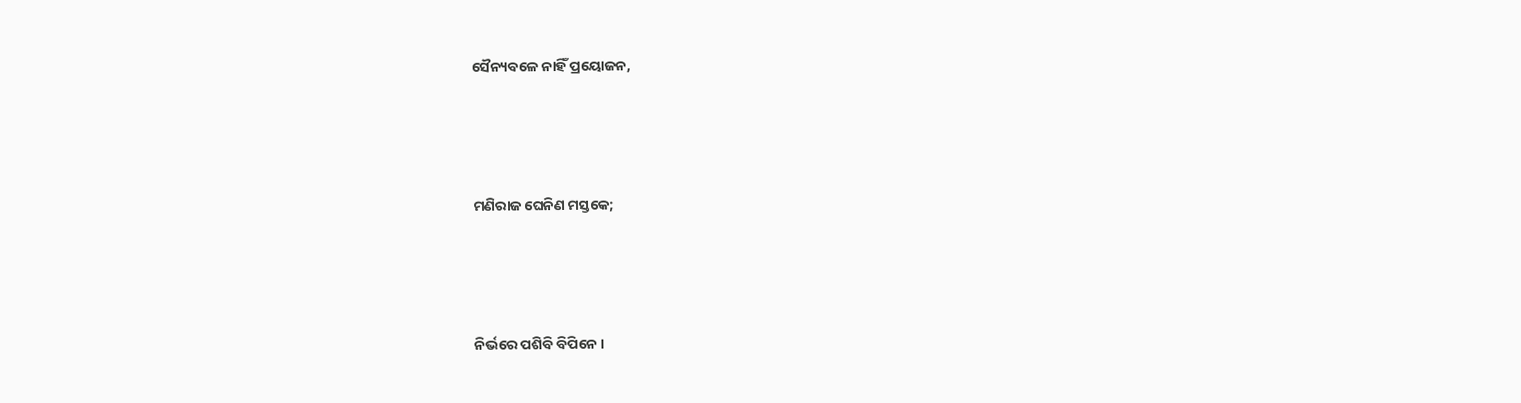ସୈନ୍ୟବଳେ ନାହିଁ ପ୍ରୟୋଜନ,





ମଣିରାଜ ଘେନିଣ ମସ୍ତକେ;





ନିର୍ଭରେ ପଶିବି ବିପିନେ ।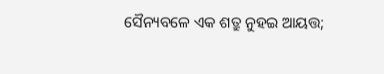ସୈନ୍ୟବଳେ ଏକ ଶତ୍ରୁ ନୁହଇ ଆୟତ୍ତ;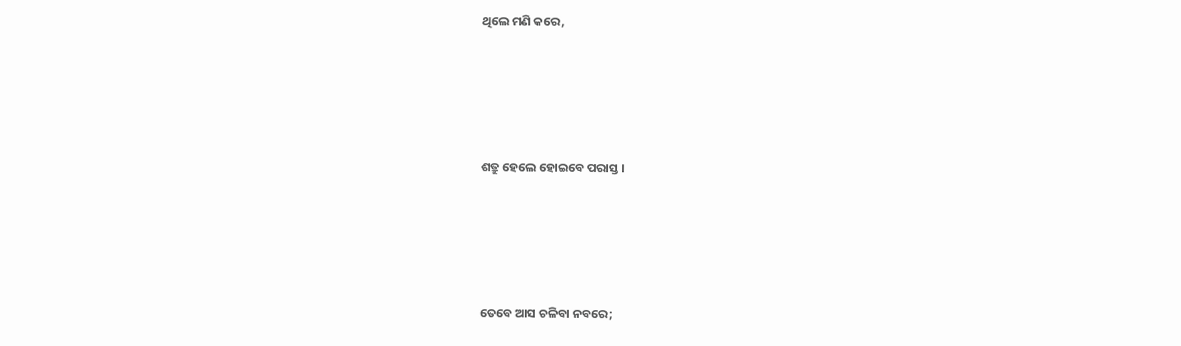ଥିଲେ ମଣି କରେ,





ଶତ୍ରୁ ହେଲେ ହୋଇବେ ପରାସ୍ତ ।





ତେବେ ଆସ ଚଳିବା ନବରେ;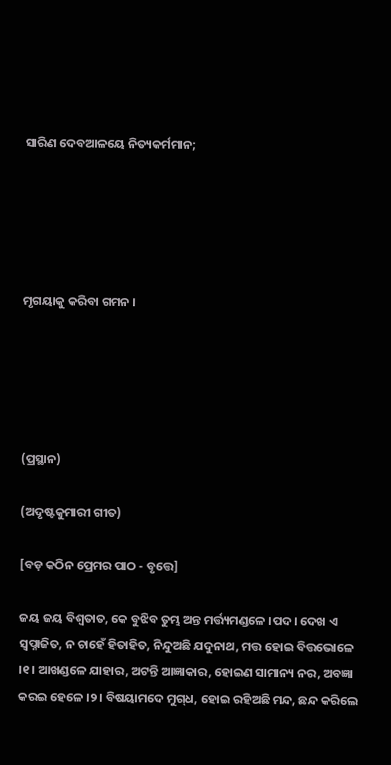ସାରିଣ ଦେବଆଳୟେ ନିତ୍ୟକର୍ମମାନ;





ମୃଗୟାକୁ କରିବା ଗମନ ।





(ପ୍ରସ୍ଥାନ)

(ଅଦୃଷ୍ଟକୁମାରୀ ଗୀତ)

[ବଡ଼ କଠିନ ପ୍ରେମର ପାଠ - ବୃତ୍ତେ]

ଜୟ ଜୟ ବିଶ୍ୱତାତ, କେ ବୁଝିବ ତୁମ୍ଭ ଅନ୍ତ ମର୍ତ୍ତ୍ୟମଣ୍ଡଳେ ।ପଦ। ଦେଖ ଏ ସ୍ୱପ୍ନାଜିତ, ନ ଚାହେଁ ହିତାହିତ, ନିନ୍ଦୁଅଛି ଯଦୁନାଥ, ମତ୍ତ ହୋଇ ବିତ୍ତଭୋଳେ ।୧। ଆଖଣ୍ଡଳେ ଯାହାର, ଅଟନ୍ତି ଆଜ୍ଞାକାର, ହୋଇଣ ସାମାନ୍ୟ ନର, ଅବଜ୍ଞା କରଇ ହେଳେ ।୨। ବିଷୟାମଦେ ମୁଗ୍‌ଧ, ହୋଇ ରହିଅଛି ମନ୍ଦ, ଛନ୍ଦ କରିଲେ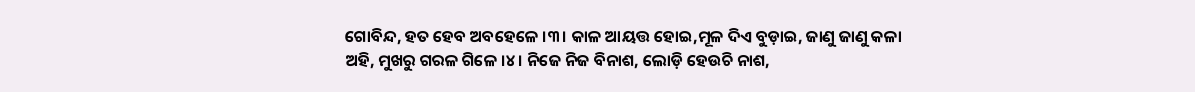ଗୋବିନ୍ଦ, ହତ ହେବ ଅବହେଳେ ।୩। କାଳ ଆୟତ୍ତ ହୋଇ,ମୂଳ ଦିଏ ବୁଡ଼ାଇ, ଜାଣୁ ଜାଣୁ କଳା ଅହି, ମୁଖରୁ ଗରଳ ଗିଳେ ।୪। ନିଜେ ନିଜ ବିନାଶ, ଲୋଡ଼ି ହେଉଚି ନାଶ,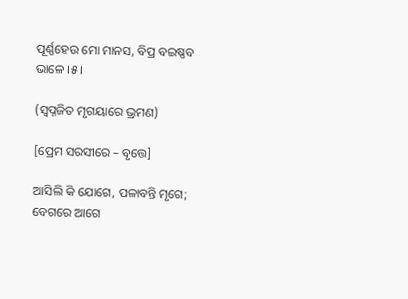ପୂର୍ଣ୍ଣହେଉ ମୋ ମାନସ, ବିପ୍ର ବଇଷ୍ଣବ ଭାଳେ ।୫।

(ସ୍ୱପ୍ନଜିତ ମୃଗୟାରେ ଭ୍ରମଣ)

[ପ୍ରେମ ସରସୀରେ – ବୃତ୍ତେ]

ଆସିଲି କି ଯୋଗେ, ପଳାବନ୍ତି ମୃଗେ; ବେଗରେ ଆଗେ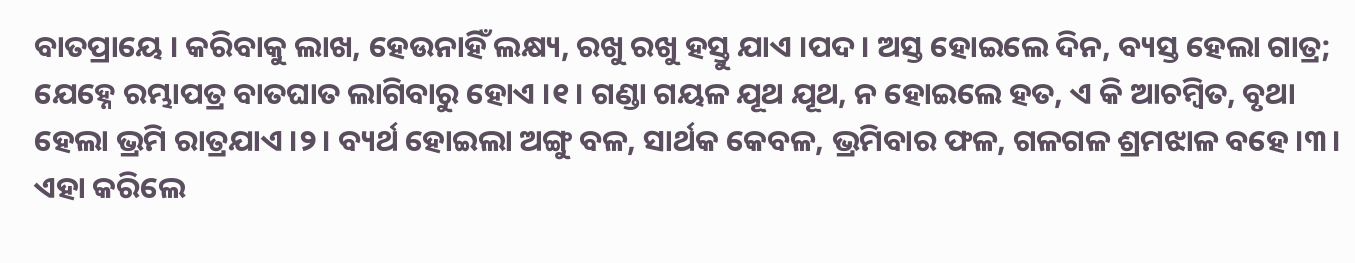ବାତପ୍ରାୟେ । କରିବାକୁ ଲାଖ, ହେଉନାହିଁ ଲକ୍ଷ୍ୟ, ରଖୁ ରଖୁ ହସ୍ତୁ ଯାଏ ।ପଦ। ଅସ୍ତ ହୋଇଲେ ଦିନ, ବ୍ୟସ୍ତ ହେଲା ଗାତ୍ର; ଯେହ୍ନେ ରମ୍ଭାପତ୍ର ବାତଘାତ ଲାଗିବାରୁ ହୋଏ ।୧। ଗଣ୍ଡା ଗୟଳ ଯୂଥ ଯୂଥ, ନ ହୋଇଲେ ହତ, ଏ କି ଆଚମ୍ବିତ, ବୃଥା ହେଲା ଭ୍ରମି ରାତ୍ରଯାଏ ।୨। ବ୍ୟର୍ଥ ହୋଇଲା ଅଙ୍ଗୁ ବଳ, ସାର୍ଥକ କେବଳ, ଭ୍ରମିବାର ଫଳ, ଗଳଗଳ ଶ୍ରମଝାଳ ବହେ ।୩। ଏହା କରିଲେ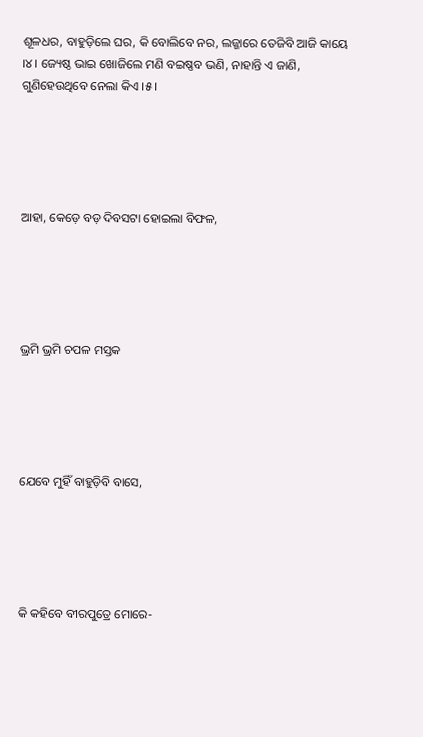ଶୂଳଧର, ବାହୁଡ଼ିଲେ ଘର, କି ବୋଲିବେ ନର, ଲଜ୍ଜାରେ ତେଜିବି ଆଜି କାୟେ ।୪। ଜ୍ୟେଷ୍ଠ ଭାଇ ଖୋଜିଲେ ମଣି ବଇଷ୍ଣବ ଭଣି, ନାହାନ୍ତି ଏ ଜାଣି, ଗୁଣିହେଉଥିବେ ନେଲା କିଏ ।୫।





ଆହା, କେଡ଼େ ବଡ଼ ଦିବସଟା ହୋଇଲା ବିଫଳ,





ଭ୍ରମି ଭ୍ରମି ଚପଳ ମସ୍ତକ





ଯେବେ ମୁହିଁ ବାହୁଡ଼ିବି ବାସେ,





କି କହିବେ ବୀରପୁତ୍ରେ ମୋରେ-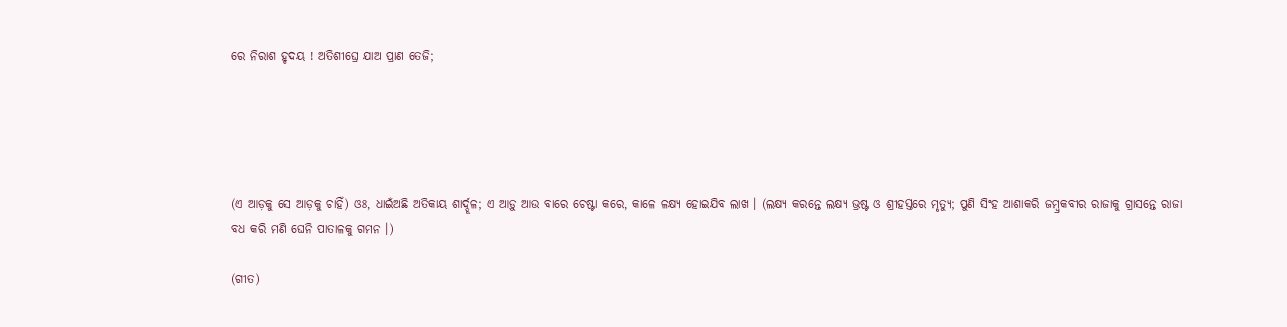ରେ ନିରାଶ ହୃଦୟ ! ଅତିଶୀଘ୍ରେ ଯାଅ ପ୍ରାଣ ତେଜି;





(ଏ ଆଡ଼କୁ ସେ ଆଡ଼କୁ ଚାହିଁ) ଓଃ, ଧାଇଁଅଛି ଅତିକାୟ ଶାର୍ଦ୍ଦୂଳ; ଏ ଆଡ଼ୁ ଆଉ ବାରେ ଚେଷ୍ଟା କରେ, କାଳେ ଳକ୍ଷ୍ୟ ହୋଇଯିବ ଲାଖ । (ଲକ୍ଷ୍ୟ କରନ୍ତେ ଲକ୍ଷ୍ୟ ଭ୍ରଷ୍ଟ ଓ ଶ୍ରୀହସ୍ତରେ ମୃତ୍ୟୁ; ପୁଣି ସିଂହ ଆଶାକରି ଜମ୍ବ୍ରକବୀର ରାଜାକୁ ଗ୍ରାସନ୍ତେ ରାଜା ବଧ କରି ମଣି ଘେନି ପାତାଳକୁ ଗମନ ।)

(ଗୀତ)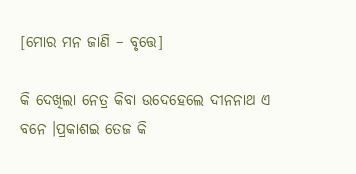[ମୋର ମନ ଜାଣି – ବୃତ୍ତେ]

କି ଦେଖିଲା ନେତ୍ର କିବା ଉଦେହେଲେ ଦୀନନାଥ ଏ ବନେ ।ପ୍ରକାଶଇ ତେଜ କି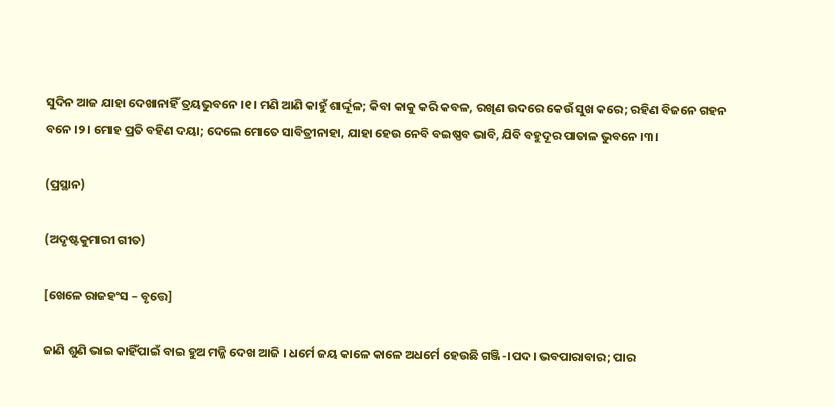ସୁଦିନ ଆଜ ଯାହା ଦେଖାନାହିଁ ତ୍ରୟଭୁବନେ ।୧। ମଣି ଆଣି କାହୁଁ ଶାର୍ଦ୍ଦୂଳ; କିବା କାକୁ କରି କବଳ, ରଖିଣ ଉଦରେ କେଉଁ ସୁଖ କରେ; ରହିଣ ବିଜନେ ଗହନ ବନେ ।୨। ମୋହ ପ୍ରତି ବହିଣ ଦୟା; ଦେଲେ ମୋତେ ସାବିତ୍ରୀନାହା, ଯାହା ହେଉ ନେବି ବଇଷ୍ଣବ ଭାବି, ଯିବି ବହୁଦୂର ପାତାଳ ଭୁବନେ ।୩।

(ପ୍ରସ୍ଥାନ)

(ଅଦୃଷ୍ଟକୁମାରୀ ଗୀତ)

[ଖେଳେ ରାଜହଂସ – ବୃତ୍ତେ]

ଜାଣି ଶୁଣି ଭାଇ କାହିଁପାଇଁ ବାଇ ହୁଅ ମଜ୍ଜି ଦେଖ ଆଜି । ଧର୍ମେ ଜୟ କାଳେ କାଳେ ଅଧର୍ମେ ହେଉଛି ଗଞ୍ଜି-।ପଦ। ଭବପାରାବାର; ପାର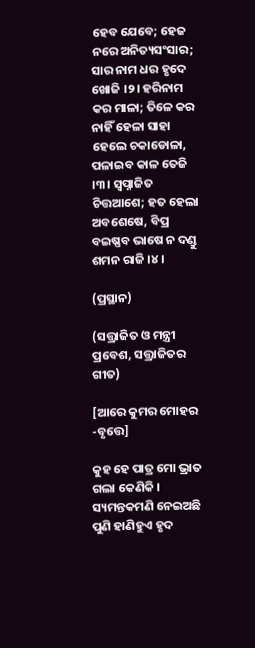ହେବ ଯେବେ; ହେଜ ନରେ ଅନିତ୍ୟସଂସାର; ସାର ନାମ ଧର ହୃଦେ ଖୋଜି ।୨। ହରିନାମ କର ମାଳା; ତିଳେ କର ନାହିଁ ହେଳା ସାହା ହେଲେ ଚକାଡୋଳା, ପଳାଇବ କାଳ ତେଜି ।୩। ସ୍ୱପ୍ନାଜିତ ଚିତ୍ତଆଶେ; ହତ ହେଲା ଅବଶେଷେ, ବିପ୍ର ବଇଷ୍ଣବ ଭାଷେ ନ ଦଣ୍ଡୁ ଶମନ ରାଜି ।୪।

(ପ୍ରସ୍ଥାନ)

(ସତ୍ତ୍ରାଜିତ ଓ ମନ୍ତ୍ରୀ ପ୍ରବେଶ, ସତ୍ତ୍ରାଜିତର ଗୀତ)

[ଆରେ କୁମର ମୋହର -ବୃତ୍ତେ]

କୁହ ହେ ପାତ୍ର ମୋ ଭ୍ରାତ ଗଲା କେଣିକି । ସ୍ୟମନ୍ତକମଣି ନେଇଅଛି ପୁଣି ହାଣିହୁଏ ହୃଦ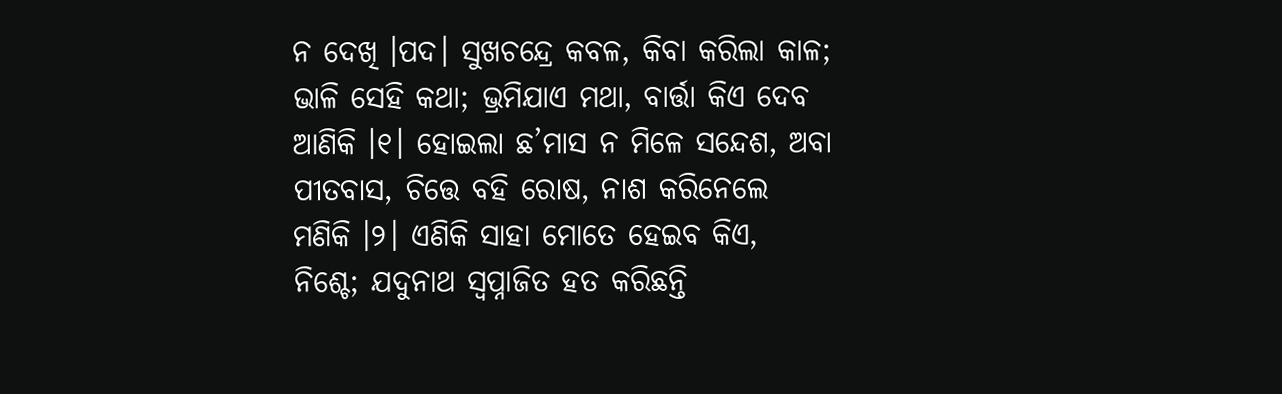ନ ଦେଖି ।ପଦ। ସୁଖଚନ୍ଦ୍ରେ କବଳ, କିବା କରିଲା କାଳ; ଭାଳି ସେହି କଥା; ଭ୍ରମିଯାଏ ମଥା, ବାର୍ତ୍ତା କିଏ ଦେବ ଆଣିକି ।୧। ହୋଇଲା ଛ’ମାସ ନ ମିଳେ ସନ୍ଦେଶ, ଅବା ପୀତବାସ, ଚିତ୍ତେ ବହି ରୋଷ, ନାଶ କରିନେଲେ ମଣିକି ।୨। ଏଣିକି ସାହା ମୋତେ ହେଇବ କିଏ, ନିଶ୍ଚେ; ଯଦୁନାଥ ସ୍ୱପ୍ନାଜିତ ହତ କରିଛନ୍ତି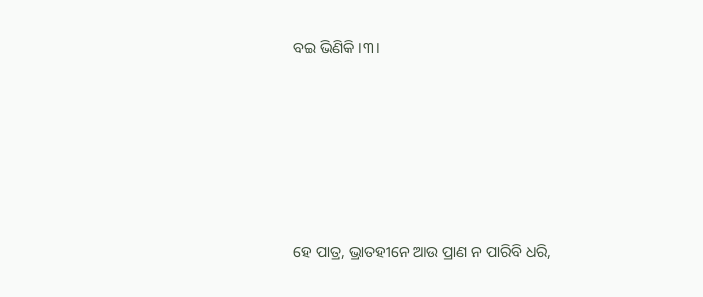ବଇ ଭିଣିକି ।୩।







ହେ ପାତ୍ର, ଭ୍ରାତହୀନେ ଆଉ ପ୍ରାଣ ନ ପାରିବି ଧରି,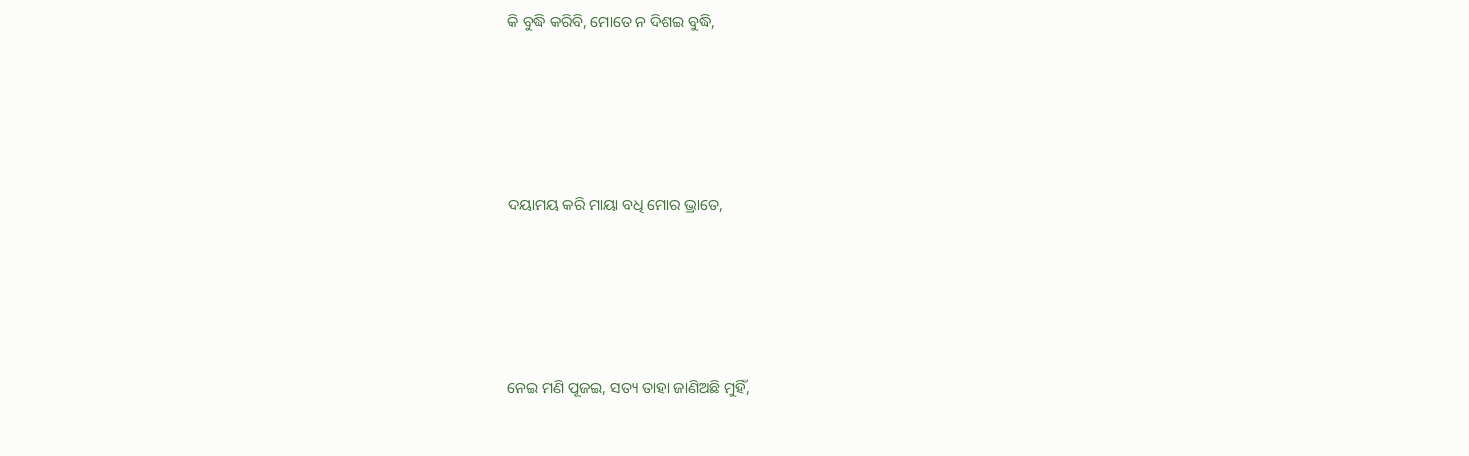କି ବୁଦ୍ଧି କରିବି, ମୋତେ ନ ଦିଶଇ ବୁଦ୍ଧି,





ଦୟାମୟ କରି ମାୟା ବଧି ମୋର ଭ୍ରାତେ,





ନେଇ ମଣି ପୂଜଇ, ସତ୍ୟ ତାହା ଜାଣିଅଛି ମୁହିଁ,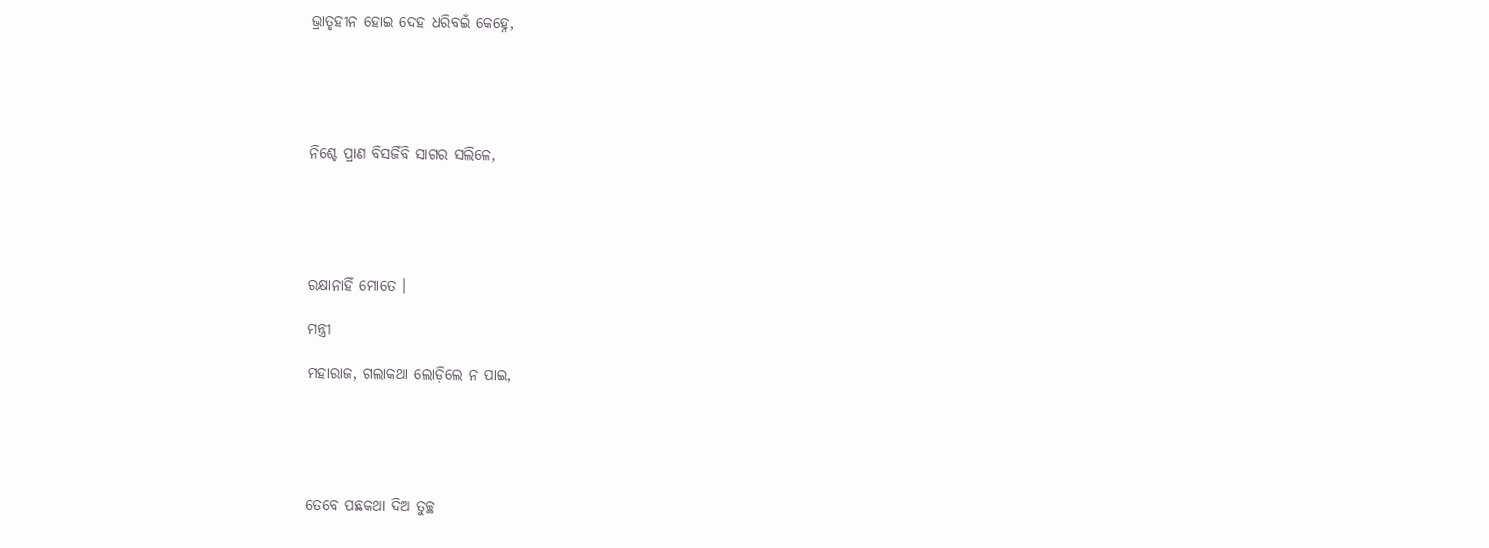ଭ୍ରାତୃହୀନ ହୋଇ ଦେହ ଧରିବଇଁ କେହ୍ନେ,





ନିଶ୍ଚେ ପ୍ରାଣ ବିସର୍ଜିବି ସାଗର ସଲିଳେ,





ରକ୍ଷାନାହିଁ ମୋତେ ।

ମନ୍ତ୍ରୀ

ମହାରାଜ, ଗଲାକଥା ଲୋଡ଼ିଲେ ନ ପାଇ,





ତେବେ ପଛକଥା ଦିଅ ତୁଚ୍ଛ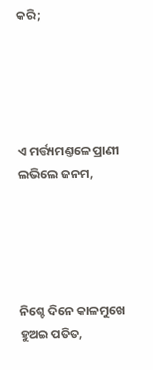କରି;





ଏ ମର୍ତ୍ତ୍ୟମଣ୍ତଳେ ପ୍ରାଣୀ ଲଭିଲେ ଜନମ,





ନିଶ୍ଚେ ଦିନେ କାଳମୁଖେ ହୁଅଇ ପତିତ,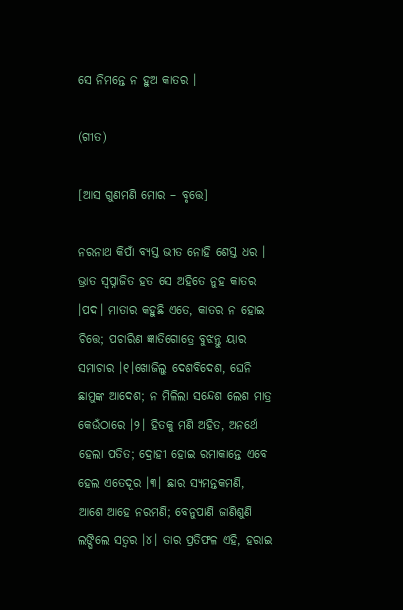ସେ ନିମନ୍ତେ ନ ହୁଅ କାତର ।

(ଗୀତ)

[ଆସ ଗୁଣମଣି ମୋର – ବୃତ୍ତେ]

ନରନାଥ କିପାଁ ବ୍ୟସ୍ତ ଭୀତ ନୋହି ଶେସ୍ତ ଧର । ଭ୍ରାତ ସ୍ୱପ୍ନାଜିତ ହତ ସେ ଅହିତେ ନୁହ କାତର ।ପଦ। ମାତାର କହୁଛି ଏତେ, କାତର ନ ହୋଇ ଚିତ୍ତେ; ପଚାରିଣ ଜ୍ଞାତିଗୋତ୍ରେ ବୁଝନ୍ତୁ ୟାର ସମାଚାର ।୧।ଖୋଜିଲୁ ଦେଶବିଦେଶ, ଘେନି ଛାମୁଙ୍କ ଆଦେଶ; ନ ମିଳିଲା ସନ୍ଦେଶ ଲେଶ ମାତ୍ର କେଉଁଠାରେ ।୨। ହିତକୁ ମଣି ଅହିତ, ଅନର୍ଥେ ହେଲା ପତିତ; ଦ୍ରୋହୀ ହୋଇ ରମାକାନ୍ତେ ଏବେ ହେଲ ଏତେଦୂର ।୩। ଛାର ସ୍ୟମନ୍ତକମଣି, ଆଶେ ଆହେ ନରମଣି; ବେନୁପାଣି ଜାଣିଶୁଣି ଲଙ୍ଘିଲେ ସତ୍ୱର ।୪। ତାର ପ୍ରତିଫଳ ଏହି, ହରାଇ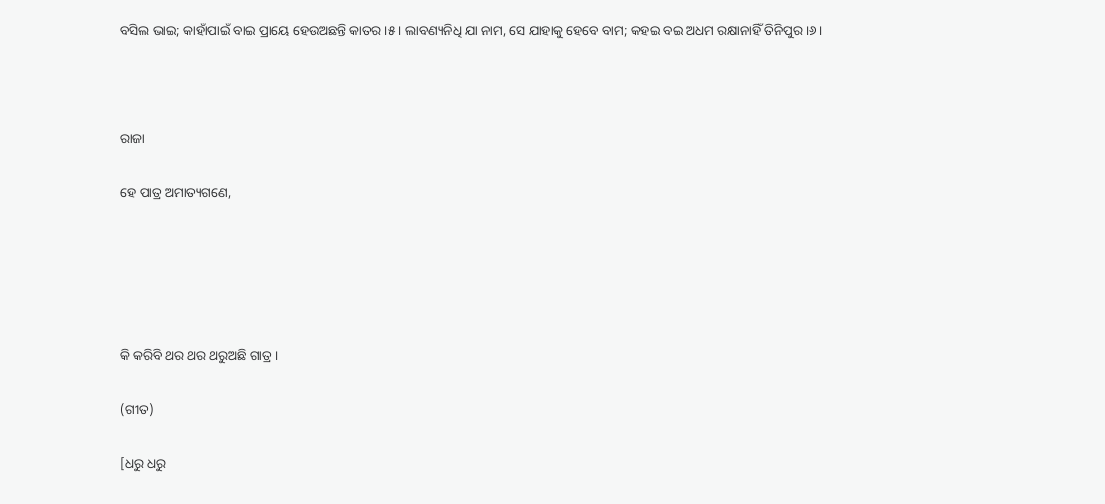ବସିଲ ଭାଇ; କାହାଁପାଇଁ ବାଇ ପ୍ରାୟେ ହେଉଅଛନ୍ତି କାତର ।୫। ଲାବଣ୍ୟନିଧି ଯା ନାମ, ସେ ଯାହାକୁ ହେବେ ବାମ; କହଇ ବଇ ଅଧମ ରକ୍ଷାନାହିଁ ତିନିପୁର ।୬।



ରାଜା

ହେ ପାତ୍ର ଅମାତ୍ୟଗଣେ,





କି କରିବି ଥର ଥର ଥରୁଅଛି ଗାତ୍ର ।

(ଗୀତ)

[ଧରୁ ଧରୁ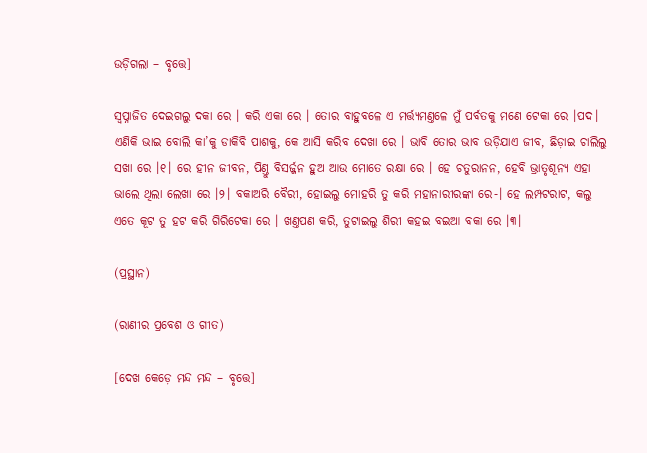ଉଡ଼ିଗଲା – ବୃତ୍ତେ]

ସ୍ୱପ୍ନାଜିତ ଦେଇଗଲୁ ଦକା ରେ । କରି ଏକା ରେ । ତୋର ବାହୁବଳେ ଏ ମର୍ତ୍ତ୍ୟମଣ୍ତଳେ ମୁଁ ପର୍ବତକୁ ମଣେ ଟେକା ରେ ।ପଦ। ଏଣିକି ଭାଇ ବୋଲି କା’କୁ ଡାକିବି ପାଶକୁ, କେ ଆସି କରିବ ଦେଖା ରେ । ଭାବି ତୋର ଭାବ ଉଡ଼ିଯାଏ ଜୀବ, ଛିଡ଼ାଇ ଚାଲିଲୁ ସଖା ରେ ।୧। ରେ ହୀନ ଜୀବନ, ପିଣ୍ତୁ ବିସର୍ଜ୍ଜନ ହୁଅ ଆଉ ମୋତେ ରକ୍ଷା ରେ । ହେ ଚତୁରାନନ, ହେବି ଭ୍ରାତୃଶୂନ୍ୟ ଏହା ଭାଲେ ଥିଲା ଲେଖା ରେ ।୨। ବକାଅରି ବୈରୀ, ହୋଇଲୁ ମୋହରି ତୁ କରି ମହାନାରୀରଙ୍କା ରେ-। ହେ ଲମ୍ପଟରାଟ, କଲୁ ଏତେ କୂଟ ତୁ ହଟ କରି ଗିରିଟେକା ରେ । ଖଣ୍ତପଣ କରି, ତୁଟାଇଲୁ ଶିରୀ କହଇ ବଇଆ ବକା ରେ ।୩।

(ପ୍ରସ୍ଥାନ)

(ରାଣୀର ପ୍ରବେଶ ଓ ଗୀତ)

[ଦେଖ କେଡ଼େ ମନ୍ଦ ମନ୍ଦ – ବୃତ୍ତେ]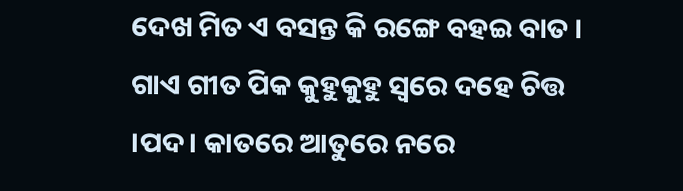ଦେଖ ମିତ ଏ ବସନ୍ତ କି ରଙ୍ଗେ ବହଇ ବାତ । ଗାଏ ଗୀତ ପିକ କୁହୁକୁହୁ ସ୍ୱରେ ଦହେ ଚିତ୍ତ ।ପଦ। କାତରେ ଆତୁରେ ନରେ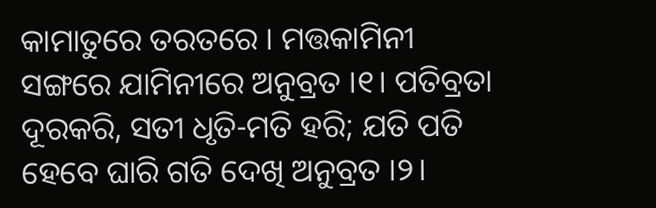କାମାତୁରେ ତରତରେ । ମତ୍ତକାମିନୀ ସଙ୍ଗରେ ଯାମିନୀରେ ଅନୁବ୍ରତ ।୧। ପତିବ୍ରତା ଦୂରକରି, ସତୀ ଧୃତି-ମତି ହରି; ଯତି ପତି ହେବେ ଘାରି ଗତି ଦେଖି ଅନୁବ୍ରତ ।୨।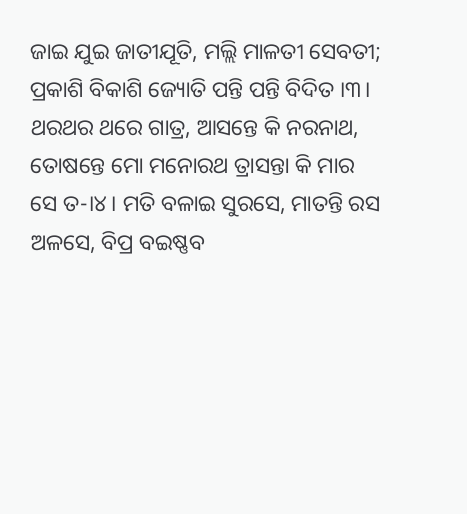ଜାଇ ଯୁଇ ଜାତୀଯୂତି, ମଲ୍ଲି ମାଳତୀ ସେବତୀ; ପ୍ରକାଶି ବିକାଶି ଜ୍ୟୋତି ପନ୍ତି ପନ୍ତି ବିଦିତ ।୩। ଥରଥର ଥରେ ଗାତ୍ର, ଆସନ୍ତେ କି ନରନାଥ, ତୋଷନ୍ତେ ମୋ ମନୋରଥ ତ୍ରାସନ୍ତା କି ମାର ସେ ତ-।୪। ମତି ବଳାଇ ସୁରସେ, ମାତନ୍ତି ରସ ଅଳସେ, ବିପ୍ର ବଇଷ୍ଣବ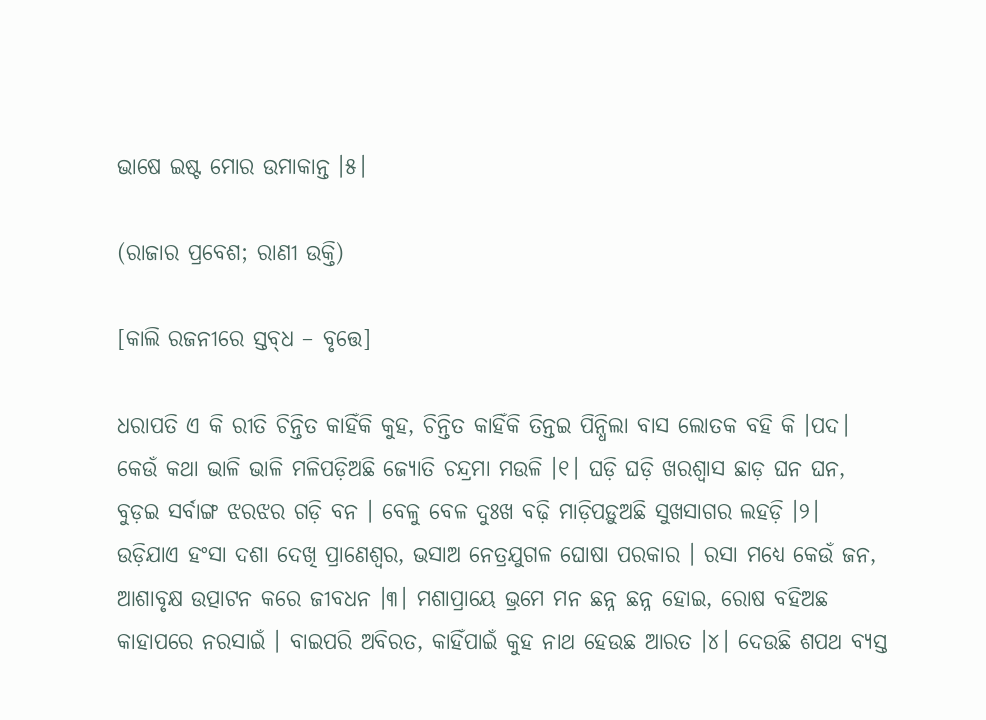ଭାଷେ ଇଷ୍ଟ ମୋର ଉମାକାନ୍ତ ।୫।

(ରାଜାର ପ୍ରବେଶ; ରାଣୀ ଉକ୍ତି)

[କାଲି ରଜନୀରେ ସ୍ତବ୍‍ଧ – ବୃତ୍ତେ]

ଧରାପତି ଏ କି ରୀତି ଚିନ୍ତିତ କାହିଁକି କୁହ, ଚିନ୍ତିତ କାହିଁକି ତିନ୍ତଇ ପିନ୍ଧିଲା ବାସ ଲୋତକ ବହି କି ।ପଦ। କେଉଁ କଥା ଭାଳି ଭାଳି ମଳିପଡ଼ିଅଛି ଜ୍ୟୋତି ଚନ୍ଦ୍ରମା ମଉଳି ।୧। ଘଡ଼ି ଘଡ଼ି ଖରଶ୍ୱାସ ଛାଡ଼ ଘନ ଘନ, ବୁଡ଼ଇ ସର୍ବାଙ୍ଗ ଝରଝର ଗଡ଼ି ବନ । ବେଳୁ ବେଳ ଦୁଃଖ ବଢ଼ି ମାଡ଼ିପଡ଼ୁଅଛି ସୁଖସାଗର ଲହଡ଼ି ।୨। ଉଡ଼ିଯାଏ ହଂସା ଦଶା ଦେଖି ପ୍ରାଣେଶ୍ୱର, ଭସାଅ ନେତ୍ରଯୁଗଳ ଘୋଷା ପରକାର । ରସା ମଧ୍ୟେ କେଉଁ ଜନ, ଆଶାବୃକ୍ଷ ଉତ୍ପାଟନ କରେ ଜୀବଧନ ।୩। ମଶାପ୍ରାୟେ ଭ୍ରମେ ମନ ଛନ୍ନ ଛନ୍ନ ହୋଇ, ରୋଷ ବହିଅଛ କାହାପରେ ନରସାଇଁ । ବାଇପରି ଅବିରତ, କାହିଁପାଇଁ କୁହ ନାଥ ହେଉଛ ଆରତ ।୪। ଦେଉଛି ଶପଥ ବ୍ୟସ୍ତ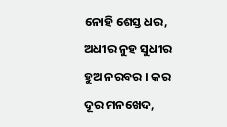ନୋହି ଶେସ୍ତ ଧର, ଅଧୀର ନୁହ ସୁଧୀର ହୁଅ ନରବର । କର ଦୂର ମନଖେଦ,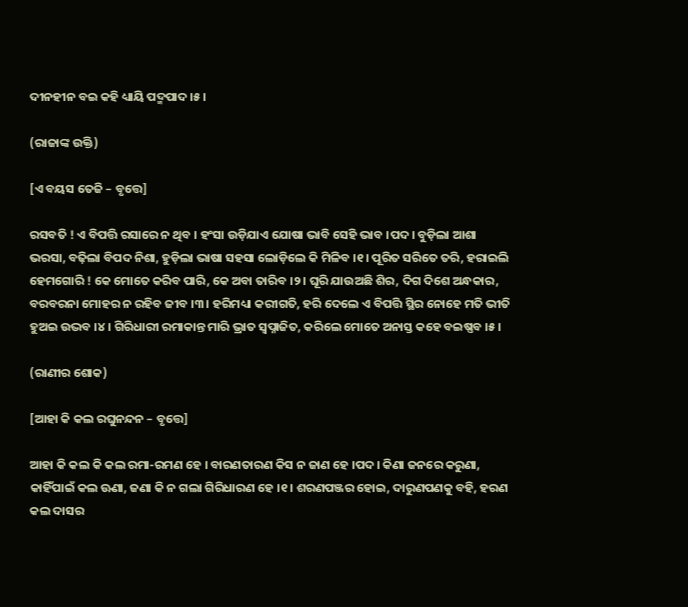ଦୀନହୀନ ବଇ କହି ଧ୍ୟାୟି ପଦ୍ମପାଦ ।୫।

(ରାଜାଙ୍କ ଉକ୍ତି)

[ଏ ବୟସ ତେଜି – ବୃତ୍ତେ]

ରସବତି ! ଏ ବିପତ୍ତି ରସାରେ ନ ଥିବ । ହଂସା ଉଡ଼ିଯାଏ ଯୋଷା ଭାବି ସେହି ଭାବ ।ପଦ। ବୁଡ଼ିଲା ଆଶା ଭରସା, ବଢ଼ିଲା ବିପଦ ନିଶା, ହୁଡ଼ିଲା ଭାଷା ସହସା ଲୋଡ଼ିଲେ କି ମିଳିବ ।୧। ପୂରିତ ସରିତେ ତରି, ହରାଇଲି ହେମଗୋରି ! କେ ମୋତେ କରିବ ପାରି, କେ ଅବା ତାରିବ ।୨। ଘୂରି ଯାଉଅଛି ଶିର, ଦିଗ ଦିଶେ ଅନ୍ଧକାର, ବରବରନା ମୋହର ନ ରହିବ ଜୀବ ।୩। ହରିମଧ୍ୟା କରୀଗତି, ହରି ଦେଲେ ଏ ବିପତ୍ତି ସ୍ଥିର ନୋହେ ମତି ଭୀତି ହୁଅଇ ଉଦ୍ଭବ ।୪। ଗିରିଧାରୀ ରମାକାନ୍ତ ମାରି ଭ୍ରାତ ସ୍ୱପ୍ନାଜିତ, କରିଲେ ମୋତେ ଅନାସ୍ତ କହେ ବଇଷ୍ଣବ ।୫।

(ରାଣୀର ଶୋକ)

[ଆହା କି କଲ ରଘୁନନ୍ଦନ – ବୃତ୍ତେ]

ଆହା କି କଲ କି କଲ ରମା-ରମଣ ହେ । ବାରଣତାରଣ କିସ ନ ଜାଣ ହେ ।ପଦ। କିଣା ଜନରେ କରୁଣା, କାହିଁପାଇଁ କଲ ଊଣା, ଜଣା କି ନ ଗଲା ଗିରିଧାରଣ ହେ ।୧। ଶରଣପଞ୍ଜର ହୋଇ, ଦାରୁଣପଣକୁ ବହି, ହରଣ କଲ ଦାସର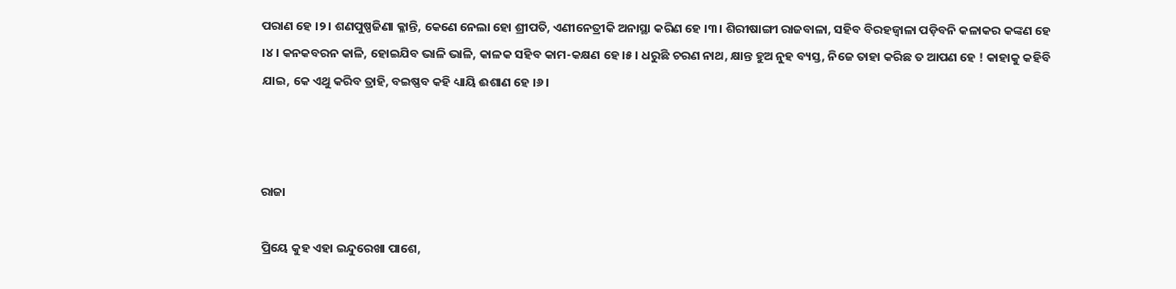ପରାଣ ହେ ।୨। ଶଣପୁଷ୍ପଜିଣା କ୍ଳାନ୍ତି, କେଣେ ନେଲା ହୋ ଶ୍ରୀପତି, ଏଣୀନେତ୍ରୀକି ଅନାସ୍ଥା କରିଣ ହେ ।୩। ଶିରୀଷାଙ୍ଗୀ ରାଜବାଳା, ସହିବ ବିରହଜ୍ୱାଳା ପଡ଼ିବନି କଳାକର କଙ୍କଣ ହେ ।୪। କନକବରନ କାଳି, ହୋଇଯିବ ଭାଳି ଭାଳି, କାଳକ ସହିବ କାମ-କକ୍ଷଣ ହେ ।୫। ଧରୁଛି ଚରଣ ନାଥ, କ୍ଷାନ୍ତ ହୁଅ ନୁହ ବ୍ୟସ୍ତ, ନିଜେ ତାହା କରିଛ ତ ଆପଣ ହେ ! କାହାକୁ କହିବି ଯାଇ, କେ ଏଥୁ କରିବ ତ୍ରାହି, ବଇଷ୍ଣବ କହି ଧ୍ୟାୟି ଈଶାଣ ହେ ।୬।



ରାଜା

ପ୍ରିୟେ କୁହ ଏହା ଇନ୍ଦୁରେଖା ପାଶେ,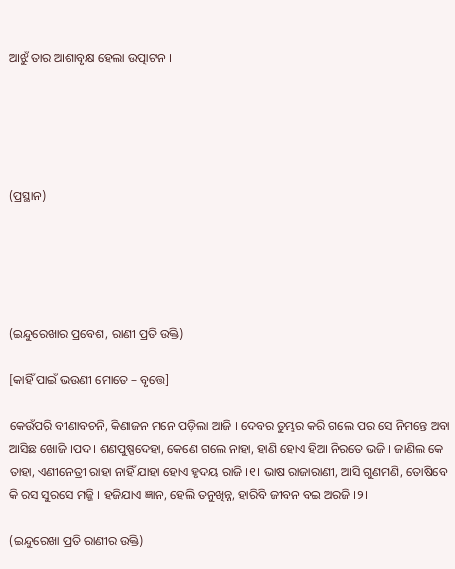ଆଝୁଁ ତାର ଆଶାବୃକ୍ଷ ହେଲା ଉତ୍ପାଟନ ।





(ପ୍ରସ୍ଥାନ)





(ଇନ୍ଦୁରେଖାର ପ୍ରବେଶ, ରାଣୀ ପ୍ରତି ଉକ୍ତି)

[କାହିଁ ପାଇଁ ଭଉଣୀ ମୋତେ – ବୃତ୍ତେ]

କେଉଁପରି ବୀଣାବଚନି, କିଣାଜନ ମନେ ପଡ଼ିଲା ଆଜି । ଦେବର ତୁମ୍ଭର କରି ଗଲେ ପର ସେ ନିମନ୍ତେ ଅବା ଆସିଛ ଖୋଜି ।ପଦ। ଶଣପୁଷ୍ପଦେହା, କେଣେ ଗଲେ ନାହା, ହାଣି ହୋଏ ହିଆ ନିରତେ ଭଜି । ଜାଣିଲ କେ ତାହା, ଏଣୀନେତ୍ରୀ ରାହା ନାହିଁ ଯାହା ହୋଏ ହୃଦୟ ରାଜି ।୧। ଭାଷ ରାଜାରାଣୀ, ଆସି ଗୁଣମଣି, ତୋଷିବେ କି ରସ ସୁରସେ ମଜ୍ଜି । ହଜିଯାଏ ଜ୍ଞାନ, ହେଲି ତନୁଖିନ୍ନ, ହାରିବି ଜୀବନ ବଇ ଅରଜି ।୨।

(ଇନ୍ଦୁରେଖା ପ୍ରତି ରାଣୀର ଉକ୍ତି)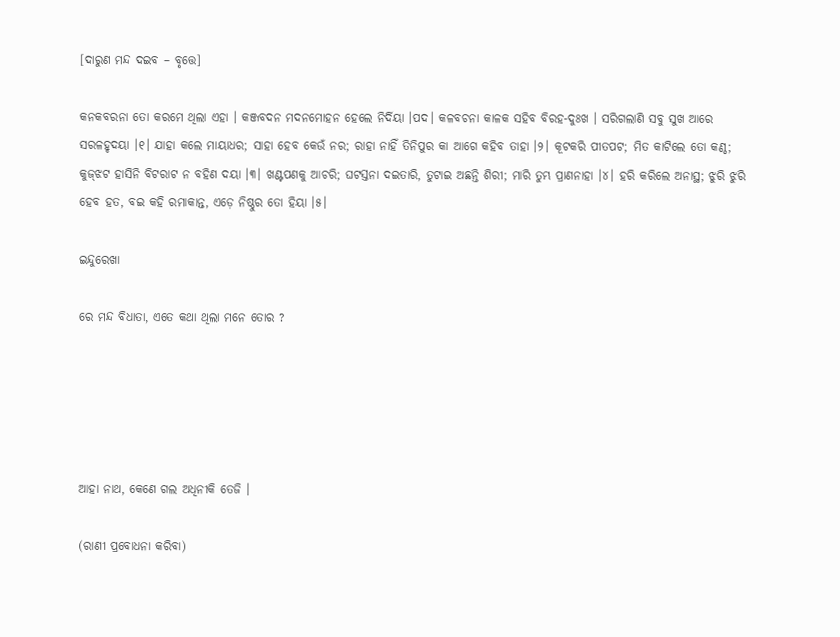[ଦାରୁଣ ମନ୍ଦ ଦଇବ – ବୃତ୍ତେ]

କନକବରନା ତୋ କରମେ ଥିଲା ଏହା । କଞ୍ଜବଦନ ମଦନମୋହନ ହେଲେ ନିର୍ଦିୟା ।ପଦ। କଳବଚନା କାଳକ ସହିବ ବିରହ-ଦୁଃଖ । ସରିଗଲାଣି ସବୁ ସୁଖ ଆରେ ସରଳହୃଦୟା ।୧। ଯାହା କଲେ ମାୟାଧର; ସାହା ହେବ କେଉଁ ନର; ରାହା ନାହିଁ ତିନିପୁର କା ଆଗେ କହିବ ତାହା ।୨। କୂଟକରି ପୀତପଟ; ମିତ କାଟିଲେ ତୋ କଣ୍ଠ; କୁଜ୍‌ଝଟ ହାସିନି ବିଟରାଟ ନ ବହିଣ ଦୟା ।୩। ଖଣ୍ଟପଣକୁ ଆଚରି; ଘଟସ୍ତନା ଦଇତାରି, ତୁଟାଇ ଅଛନ୍ତି ଶିରୀ; ମାରି ତୁମ୍ଭ ପ୍ରାଣନାହା ।୪। ହରି କରିଲେ ଅନାସ୍ଥ; ଝୁରି ଝୁରି ହେବ ହତ, ବଇ କହି ରମାକାନ୍ତ, ଏଡ଼େ ନିଷ୍ଠୁର ତୋ ହିୟା ।୫।

ଇନ୍ଦୁରେଖା

ରେ ମନ୍ଦ ବିଧାତା, ଏତେ କଥା ଥିଲା ମନେ ତୋର ?





ଆହା ନାଥ, କେଣେ ଗଲ ଅଧିନୀକି ତେଜି ।

(ରାଣୀ ପ୍ରବୋଧନା କରିବା)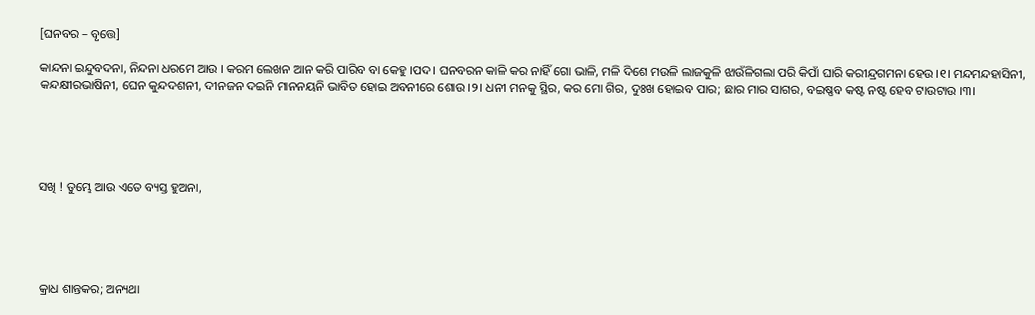[ଘନବର – ବୃତ୍ତେ]

କାନ୍ଦନା ଇନ୍ଦୁବଦନା, ନିନ୍ଦନା ଧରମେ ଆଉ । କରମ ଲେଖନ ଆନ କରି ପାରିବ ବା କେହୁ ।ପଦ। ଘନବରନ କାଳି କର ନାହିଁ ଗୋ ଭାଳି, ମଳି ଦିଶେ ମଉଳି ଲାଜକୁଳି ଝାଉଁଳିଗଲା ପରି କିପାଁ ଘାରି କରୀନ୍ଦ୍ରଗମନା ହେଉ ।୧। ମନ୍ଦମନ୍ଦହାସିନୀ, କନ୍ଦକ୍ଷୀରଭାଷିନୀ, ଘେନ କୁନ୍ଦଦଶନୀ, ଦୀନଜନ ଦଇନି ମାନନୟନି ଭାବିତ ହୋଇ ଅବନୀରେ ଶୋଉ ।୨। ଧନୀ ମନକୁ ସ୍ଥିର, କର ମୋ ଗିର, ଦୁଃଖ ହୋଇବ ପାର; ଛାର ମାର ସାଗର, ବଇଷ୍ଣବ କଷ୍ଟ ନଷ୍ଟ ହେବ ଟାଉଟାଉ ।୩।





ସଖି ! ତୁମ୍ଭେ ଆଉ ଏତେ ବ୍ୟସ୍ତ ହୁଅନା,





କ୍ରାଧ ଶାନ୍ତକର; ଅନ୍ୟଥା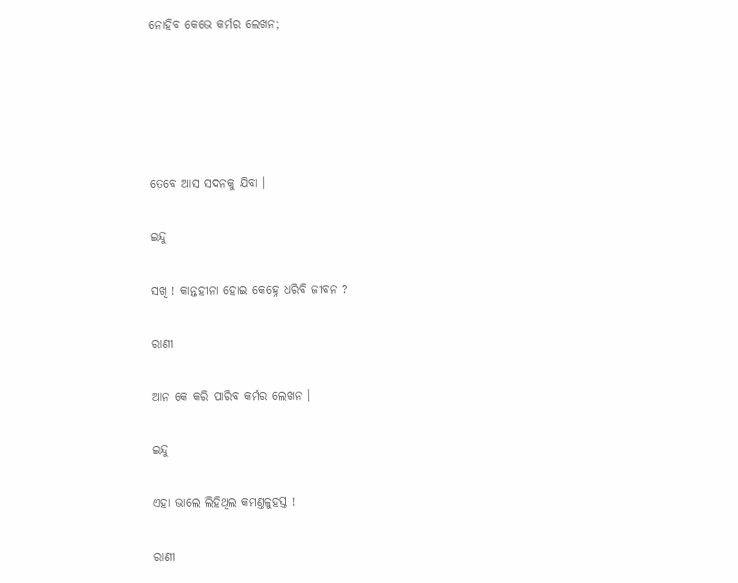ନୋହିବ କେଭେ କର୍ମର ଲେଖନ;





ତେବେ ଆସ ସଦନକୁ ଯିବା ।

ଇନ୍ଦୁ

ସଖି ! କାନ୍ତହୀନା ହୋଇ କେହ୍ନେ ଧରିବି ଜୀବନ ?

ରାଣୀ

ଆନ କେ କରି ପାରିବ କର୍ମର ଲେଖନ ।

ଇନ୍ଦୁ

ଏହା ଭାଲେ ଲିହିଥିଲ କମଣ୍ତଳୁହସ୍ତ !

ରାଣୀ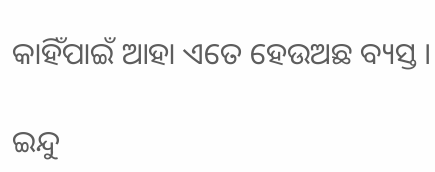କାହିଁପାଇଁ ଆହା ଏତେ ହେଉଅଛ ବ୍ୟସ୍ତ ।

ଇନ୍ଦୁ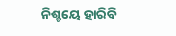ନିଶ୍ଚୟେ ହାରିବି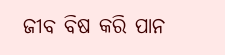ଜୀବ ବିଷ କରି ପାନ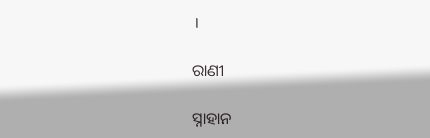।

ରାଣୀ

ସ୍ନାହାନ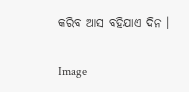କରିବ ଆସ ବହିଯାଏ ଦିନ ।

Image